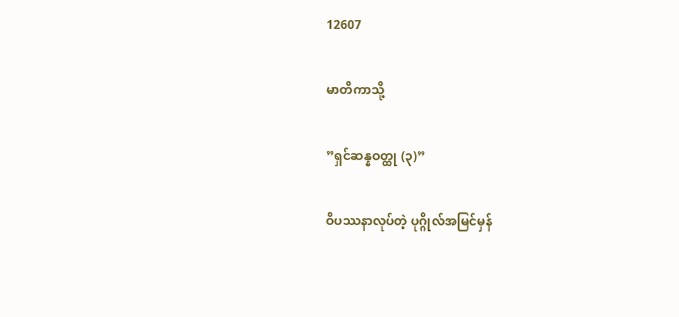12607

မာတိကာသို့

”ရှင်ဆန္နဝတ္ထု (၃)”

ဝိပဿနာလုပ်တဲ့ ပုဂ္ဂိုလ်အမြင်မှန်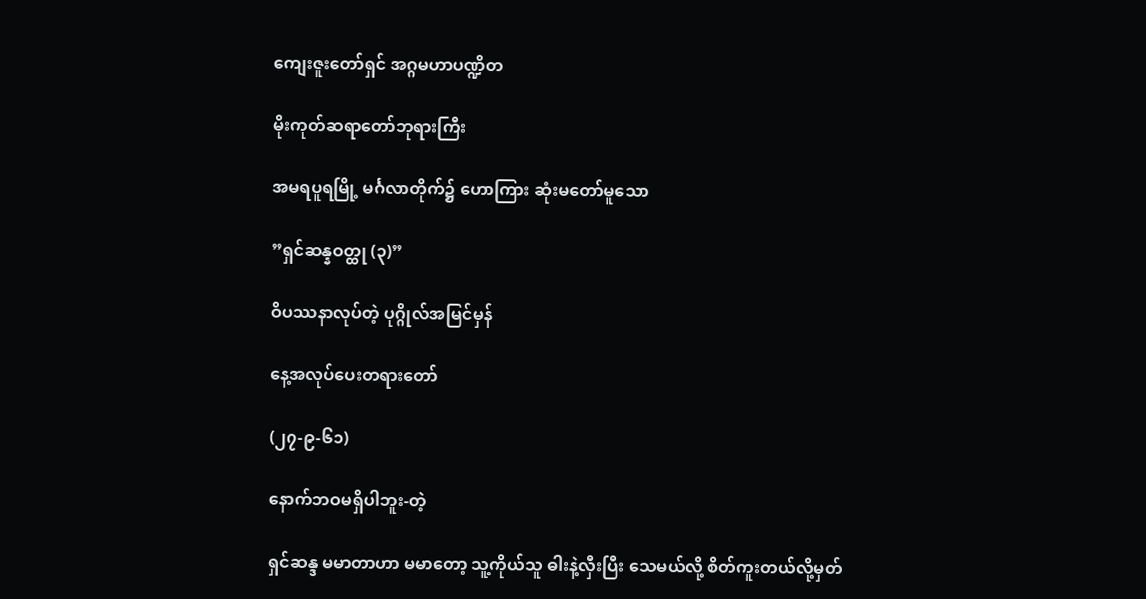ကျေးဇူးတော်ရှင် အဂ္ဂမဟာပဏ္ဍိတ

မိုးကုတ်ဆရာတော်ဘုရားကြီး

အမရပူရမြို့ မင်္ဂလာတိုက်၌ ဟောကြား ဆုံးမတော်မူသော

”ရှင်ဆန္နဝတ္ထု (၃)”

ဝိပဿနာလုပ်တဲ့ ပုဂ္ဂိုလ်အမြင်မှန်

နေ့အလုပ်ပေးတရားတော်

(၂၇-၉-၆၁)

နောက်ဘဝမရှိပါဘူး-တဲ့

ရှင်ဆန္ဒ မမာတာဟာ မမာတော့ သူ့ကိုယ်သူ ဓါးနဲ့လှီးပြီး သေမယ်လို့ စိတ်ကူးတယ်လို့မှတ်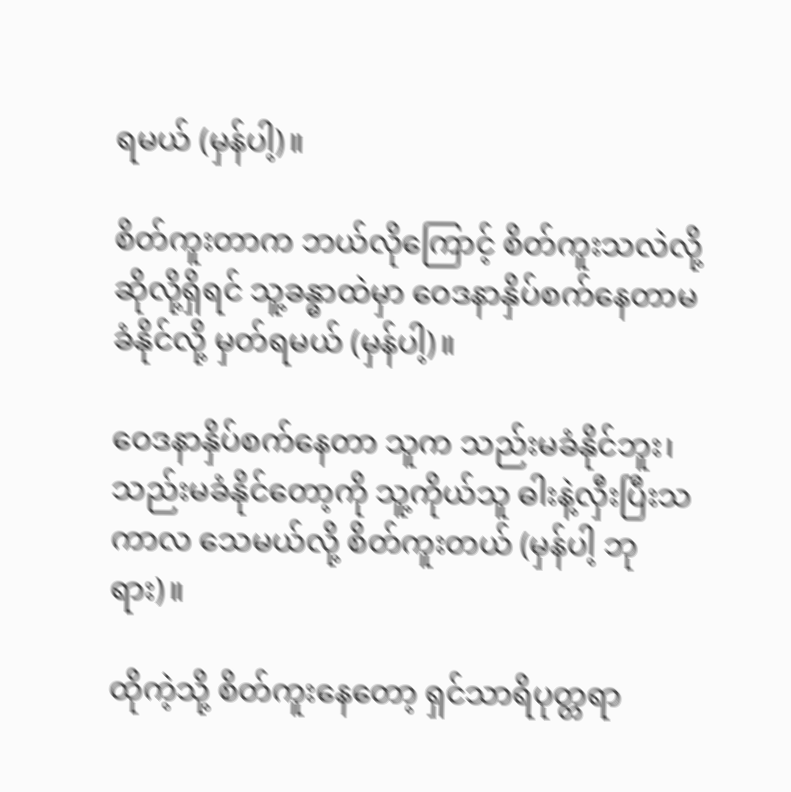ရမယ် (မှန်ပါ့)။

စိတ်ကူးတာက ဘယ်လိုကြောင့် စိတ်ကူးသလဲလို့ ဆိုလို့ရှိရင် သူ့ခန္ဓာထဲမှာ ဝေဒနာနှိပ်စက်နေတာမခံနိုင်လို့ မှတ်ရမယ် (မှန်ပါ့)။

ဝေဒနာနှိပ်စက်နေတာ သူက သည်းမခံနိုင်ဘူး၊ သည်းမခံနိုင်တော့ကို သူ့ကိုယ်သူ ဓါးနဲ့လှီးပြီးသကာလ သေမယ်လို့ စိတ်ကူးတယ် (မှန်ပါ့ ဘုရား)။

ထိုကဲ့သို့ စိတ်ကူးနေတော့ ရှင်သာရိပုတ္တရာ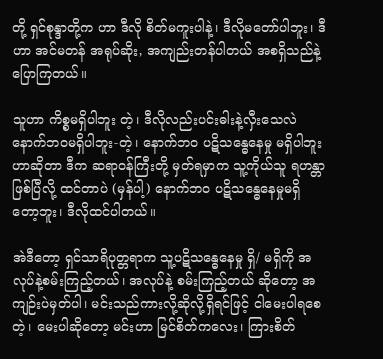တို့ ရှင်စုန္ဒာတို့က ဟာ ဒီလို စိတ်မကူးပါနဲ့၊ ဒီလိုမတော်ပါဘူး၊ ဒီဟာ အင်မတန် အရုပ်ဆိုး, အကျည်းတန်ပါတယ် အစရှိသည်နဲ့ ပြောကြတယ်။

သူဟာ ကိစ္စမရှိပါဘူး တဲ့၊ ဒီလိုလည်းပင်းဓါးနဲ့လှီးသေလဲ နောက်ဘဝမရှိပါဘူး-တဲ့၊ နောက်ဘဝ ပဋိသန္ဓေနေမှု မရှိပါဘူးဟာဆိုတာ ဒီက ဆရာဝန်ကြီးတို့ မှတ်ရမှာက သူ့ကိုယ်သူ ရဟန္တာဖြစ်ပြီလို့ ထင်တာပဲ (မှန်ပါ့) နောက်ဘဝ ပဋိသန္ဓေနေမှုမရှိတော့ဘူး၊ ဒီလိုထင်ပါတယ်။

အဲဒီတော့ ရှင်သာရိပုတ္တရာက သူ့ပဋိသန္ဓေနေမှု ရှိ/ မရှိကို အလုပ်နဲ့စမ်းကြည့်တယ်၊ အလုပ်နဲ့ စမ်းကြည့်တယ် ဆိုတော့ အကျဉ်းပဲမှတ်ပါ၊ မင်းသည်ကားလို့ဆိုလို့ရှိရင်ဖြင့် ငါမေးပါရစေတဲ့၊ မေးပါဆိုတော့ မင်းဟာ မြင်စိတ်ကလေး၊ ကြားစိတ်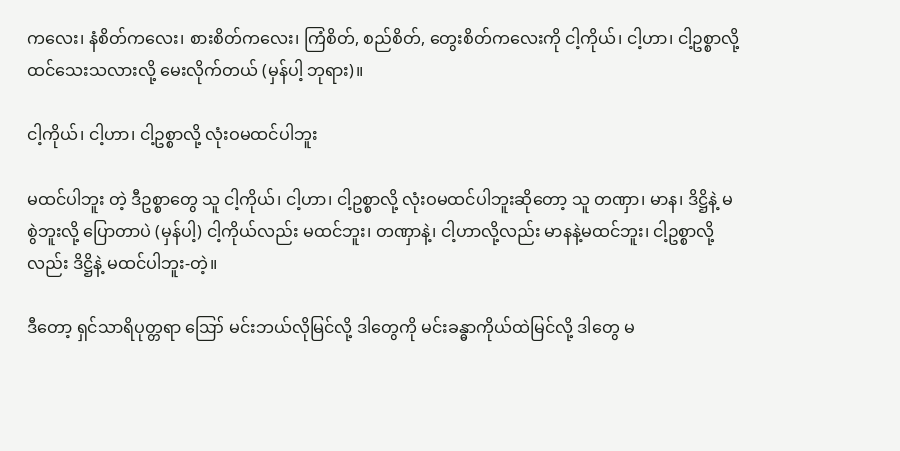ကလေး၊ နံစိတ်ကလေး၊ စားစိတ်ကလေး၊ ကြံစိတ်, စည်စိတ်, တွေးစိတ်ကလေးကို ငါ့ကိုယ်၊ ငါ့ဟာ၊ ငါ့ဥစ္စာလို့ ထင်သေးသလားလို့ မေးလိုက်တယ် (မှန်ပါ့ ဘုရား)။

ငါ့ကိုယ်၊ ငါ့ဟာ၊ ငါ့ဥစ္စာလို့ လုံးဝမထင်ပါဘူး

မထင်ပါဘူး တဲ့ ဒီဥစ္စာတွေ သူ ငါ့ကိုယ်၊ ငါ့ဟာ၊ ငါ့ဥစ္စာလို့ လုံးဝမထင်ပါဘူးဆိုတော့ သူ တဏှာ၊ မာန၊ ဒိဋ္ဌိနဲ့ မစွဲဘူးလို့ ပြောတာပဲ (မှန်ပါ့) ငါ့ကိုယ်လည်း မထင်ဘူး၊ တဏှာနဲ့၊ ငါ့ဟာလို့လည်း မာနနဲ့မထင်ဘူး၊ ငါ့ဥစ္စာလို့လည်း ဒိဋ္ဌိနဲ့ မထင်ပါဘူး-တဲ့။

ဒီတော့ ရှင်သာရိပုတ္တရာ ဪ မင်းဘယ်လိုမြင်လို့ ဒါတွေကို မင်းခန္ဓာကိုယ်ထဲမြင်လို့ ဒါတွေ မ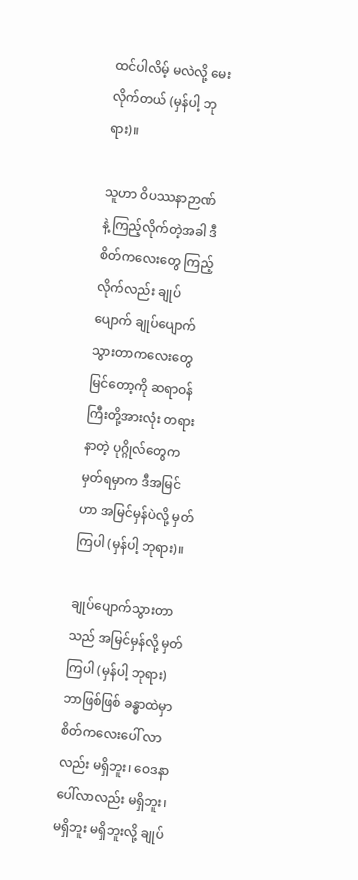ထင်ပါလိမ့် မလဲလို့ မေးလိုက်တယ် (မှန်ပါ့ ဘုရား)။

သူဟာ ဝိပဿနာဉာဏ်နဲ့ ကြည့်လိုက်တဲ့အခါ ဒီစိတ်ကလေးတွေ ကြည့်လိုက်လည်း ချုပ်ပျောက် ချုပ်ပျောက် သွားတာကလေးတွေ မြင်တော့ကို ဆရာဝန်ကြီးတို့အားလုံး တရားနာတဲ့ ပုဂ္ဂိုလ်တွေက မှတ်ရမှာက ဒီအမြင်ဟာ အမြင်မှန်ပဲလို့ မှတ်ကြပါ (မှန်ပါ့ ဘုရား)။

ချုပ်ပျောက်သွားတာသည် အမြင်မှန်လို့ မှတ်ကြပါ (မှန်ပါ့ ဘုရား) ဘာဖြစ်ဖြစ် ခန္ဓာထဲမှာ စိတ်ကလေးပေါ် လာလည်း မရှိဘူး၊ ဝေဒနာပေါ်လာလည်း မရှိဘူး၊ မရှိဘူး မရှိဘူးလို့ ချုပ်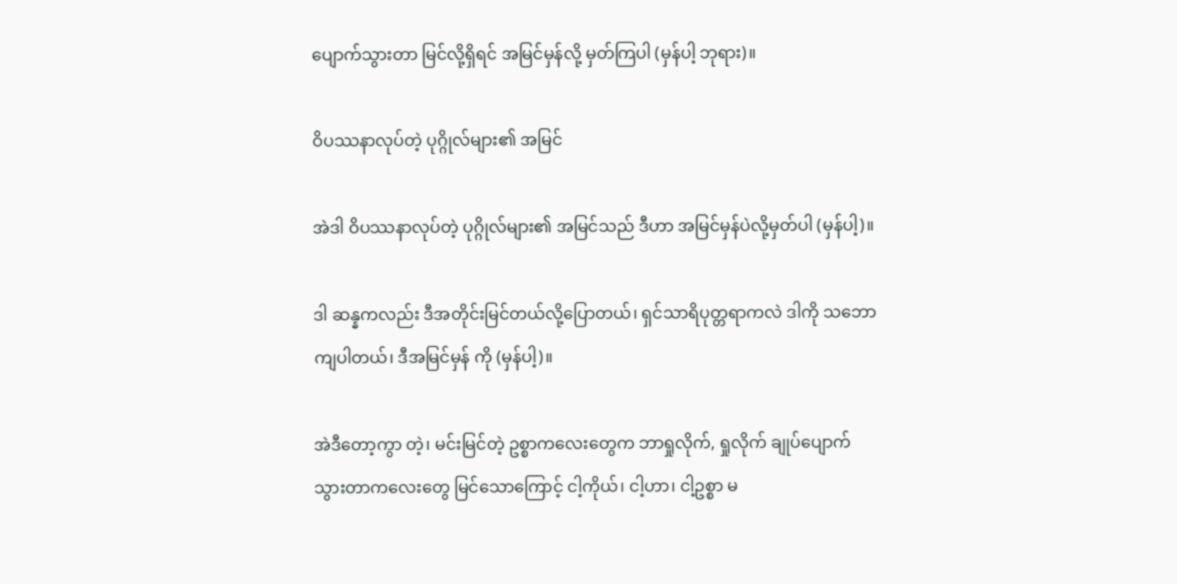ပျောက်သွားတာ မြင်လို့ရှိရင် အမြင်မှန်လို့ မှတ်ကြပါ (မှန်ပါ့ ဘုရား)။

ဝိပဿနာလုပ်တဲ့ ပုဂ္ဂိုလ်များ၏ အမြင်

အဲဒါ ဝိပဿနာလုပ်တဲ့ ပုဂ္ဂိုလ်များ၏ အမြင်သည် ဒီဟာ အမြင်မှန်ပဲလို့မှတ်ပါ (မှန်ပါ့)။

ဒါ ဆန္နကလည်း ဒီအတိုင်းမြင်တယ်လို့ပြောတယ်၊ ရှင်သာရိပုတ္တရာကလဲ ဒါကို သဘောကျပါတယ်၊ ဒီအမြင်မှန် ကို (မှန်ပါ့)။

အဲဒီတော့ကွာ တဲ့၊ မင်းမြင်တဲ့ ဥစ္စာကလေးတွေက ဘာရှုလိုက်, ရှုလိုက် ချုပ်ပျောက် သွားတာကလေးတွေ မြင်သောကြောင့် ငါ့ကိုယ်၊ ငါ့ဟာ၊ ငါ့ဥစ္စာ မ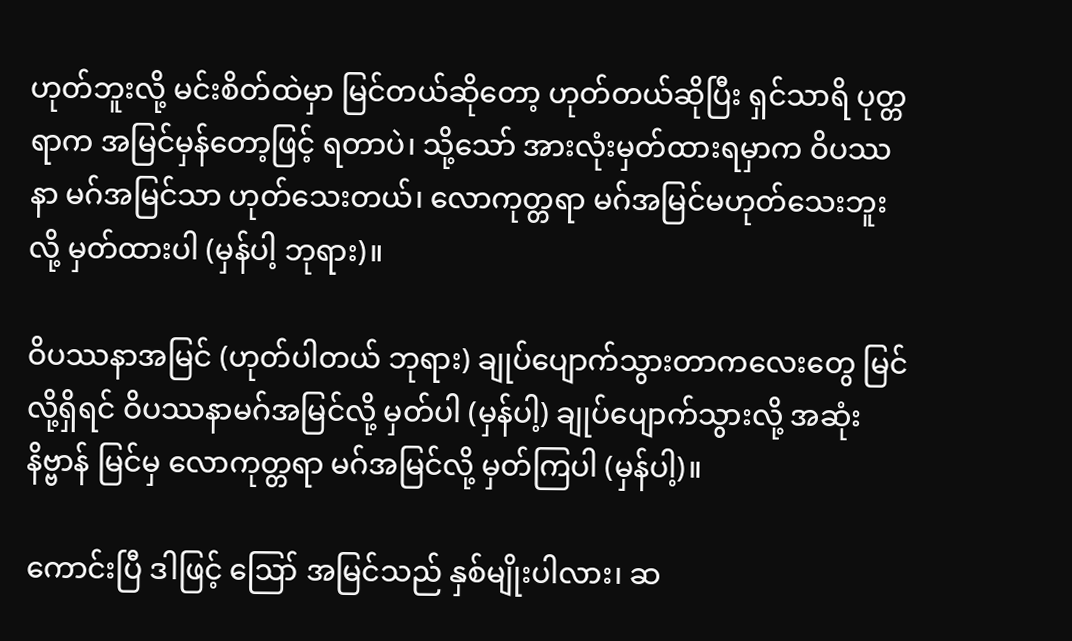ဟုတ်ဘူးလို့ မင်းစိတ်ထဲမှာ မြင်တယ်ဆိုတော့ ဟုတ်တယ်ဆိုပြီး ရှင်သာရိ ပုတ္တရာက အမြင်မှန်တော့ဖြင့် ရတာပဲ၊ သို့သော် အားလုံးမှတ်ထားရမှာက ဝိပဿနာ မဂ်အမြင်သာ ဟုတ်သေးတယ်၊ လောကုတ္တရာ မဂ်အမြင်မဟုတ်သေးဘူးလို့ မှတ်ထားပါ (မှန်ပါ့ ဘုရား)။

ဝိပဿနာအမြင် (ဟုတ်ပါတယ် ဘုရား) ချုပ်ပျောက်သွားတာကလေးတွေ မြင်လို့ရှိရင် ဝိပဿနာမဂ်အမြင်လို့ မှတ်ပါ (မှန်ပါ့) ချုပ်ပျောက်သွားလို့ အဆုံးနိဗ္ဗာန် မြင်မှ လောကုတ္တရာ မဂ်အမြင်လို့ မှတ်ကြပါ (မှန်ပါ့)။

ကောင်းပြီ ဒါဖြင့် ဪ အမြင်သည် နှစ်မျိုးပါလား၊ ဆ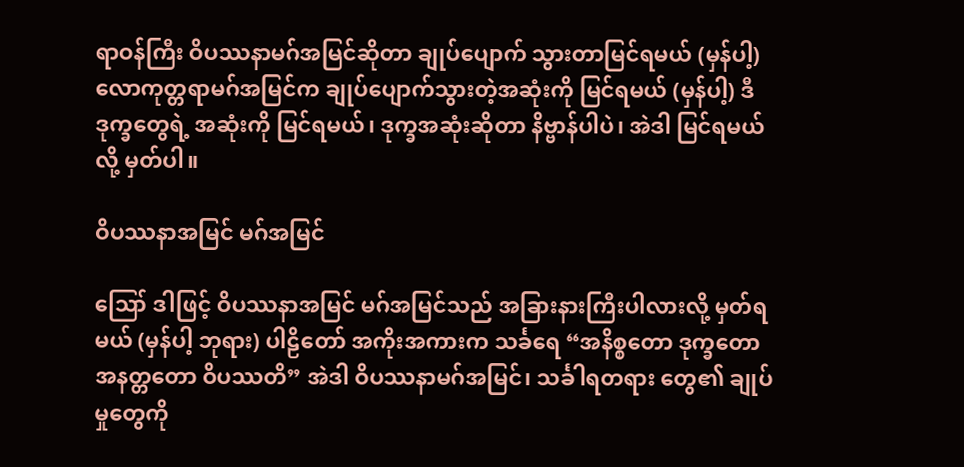ရာဝန်ကြီး ဝိပဿနာမဂ်အမြင်ဆိုတာ ချုပ်ပျောက် သွားတာမြင်ရမယ် (မှန်ပါ့) လောကုတ္တရာမဂ်အမြင်က ချုပ်ပျောက်သွားတဲ့အဆုံးကို မြင်ရမယ် (မှန်ပါ့) ဒီဒုက္ခတွေရဲ့ အဆုံးကို မြင်ရမယ်၊ ဒုက္ခအဆုံးဆိုတာ နိဗ္ဗာန်ပါပဲ၊ အဲဒါ မြင်ရမယ်လို့ မှတ်ပါ။

ဝိပဿနာအမြင် မဂ်အမြင်

ဪ ဒါဖြင့် ဝိပဿနာအမြင် မဂ်အမြင်သည် အခြားနားကြီးပါလားလို့ မှတ်ရမယ် (မှန်ပါ့ ဘုရား) ပါဠိတော် အကိုးအကားက သင်္ခရေ “အနိစ္စတော ဒုက္ခတော အနတ္တတော ဝိပဿတိ” အဲဒါ ဝိပဿနာမဂ်အမြင်၊ သင်္ခါရတရား တွေ၏ ချုပ်မှုတွေကို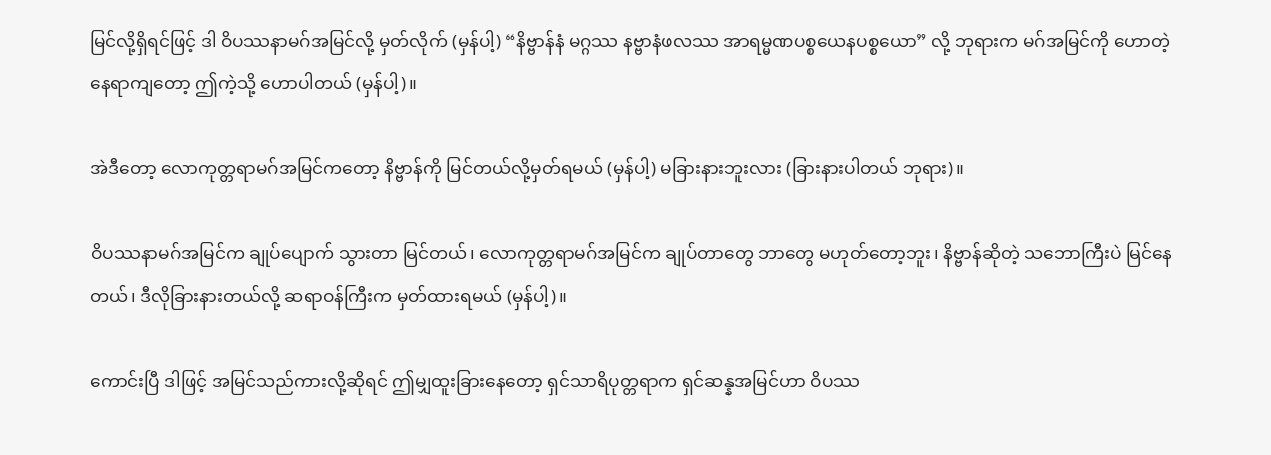မြင်လို့ရှိရင်ဖြင့် ဒါ ဝိပဿနာမဂ်အမြင်လို့ မှတ်လိုက် (မှန်ပါ့) “နိဗ္ဗာန်နံ မဂ္ဂဿ နဗ္ဗာနံဖလဿ အာရမ္မဏပစ္စယေနပစ္စယော” လို့ ဘုရားက မဂ်အမြင်ကို ဟောတဲ့နေရာကျတော့ ဤကဲ့သို့ ဟောပါတယ် (မှန်ပါ့)။

အဲဒီတော့ လောကုတ္တရာမဂ်အမြင်ကတော့ နိဗ္ဗာန်ကို မြင်တယ်လို့မှတ်ရမယ် (မှန်ပါ့) မခြားနားဘူးလား (ခြားနားပါတယ် ဘုရား)။

ဝိပဿနာမဂ်အမြင်က ချုပ်ပျောက် သွားတာ မြင်တယ်၊ လောကုတ္တရာမဂ်အမြင်က ချုပ်တာတွေ ဘာတွေ မဟုတ်တော့ဘူး၊ နိဗ္ဗာန်ဆိုတဲ့ သဘောကြီးပဲ မြင်နေတယ်၊ ဒီလိုခြားနားတယ်လို့ ဆရာဝန်ကြီးက မှတ်ထားရမယ် (မှန်ပါ့)။

ကောင်းပြီ ဒါဖြင့် အမြင်သည်ကားလို့ဆိုရင် ဤမျှထူးခြားနေတော့ ရှင်သာရိပုတ္တရာက ရှင်ဆန္နအမြင်ဟာ ဝိပဿ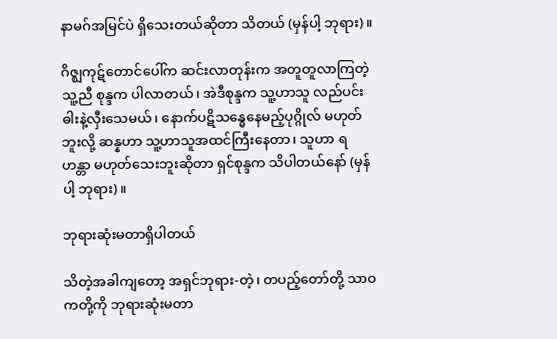နာမဂ်အမြင်ပဲ ရှိသေးတယ်ဆိုတာ သိတယ် (မှန်ပါ့ ဘုရား)။

ဂိဇ္ဈကုဋ်တောင်ပေါ်က ဆင်းလာတုန်းက အတူတူလာကြတဲ့သူ့ညီ စုန္ဒက ပါလာတယ်၊ အဲဒီစုန္ဒက သူ့ဟာသူ လည်ပင်းဓါးနဲ့လှီးသေမယ်၊ နောက်ပဋိသန္ဓေနေမည့်ပုဂ္ဂိုလ် မဟုတ်ဘူးလို့ ဆန္နဟာ သူ့ဟာသူအထင်ကြီးနေတာ၊ သူဟာ ရဟန္တာ မဟုတ်သေးဘူးဆိုတာ ရှင်စုန္ဒက သိပါတယ်နော် (မှန်ပါ့ ဘုရား)။

ဘုရားဆုံးမတာရှိပါတယ်

သိတဲ့အခါကျတော့ အရှင်ဘုရား-တဲ့၊ တပည့်တော်တို့ သာဝကတို့ကို ဘုရားဆုံးမတာ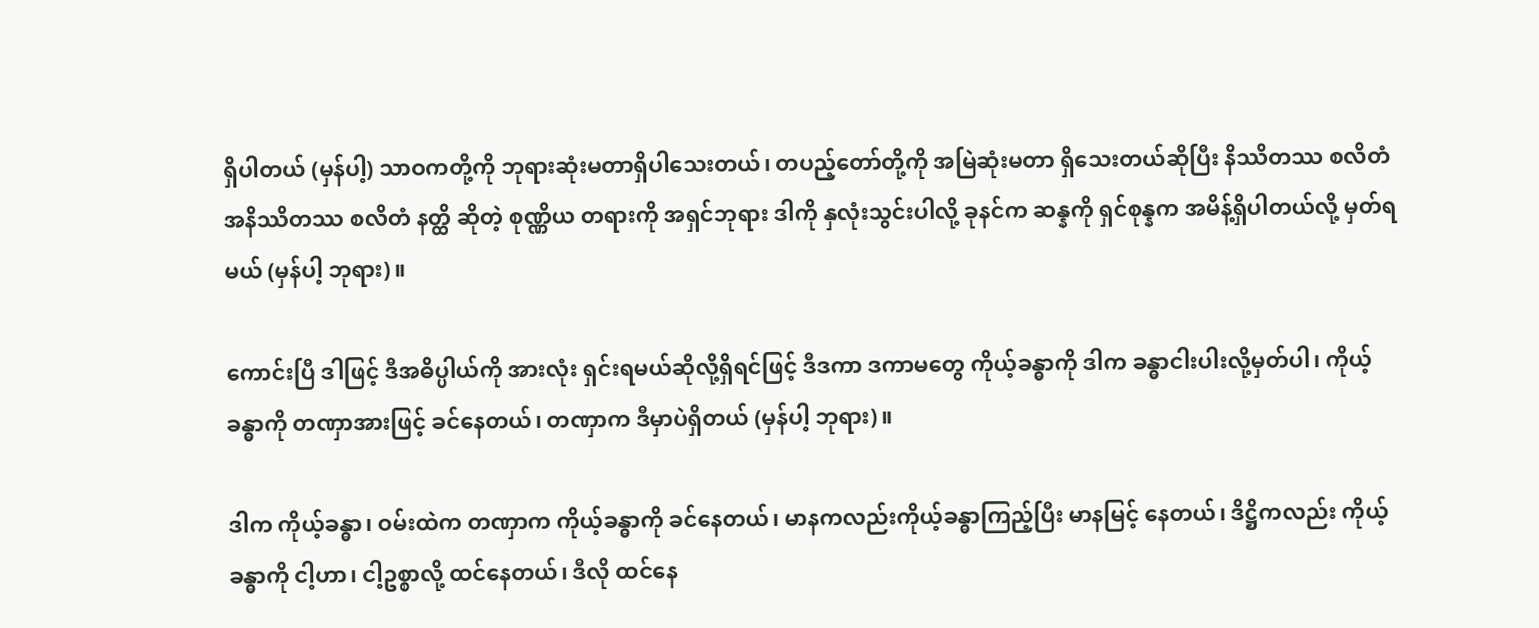ရှိပါတယ် (မှန်ပါ့) သာဝကတို့ကို ဘုရားဆုံးမတာရှိပါသေးတယ်၊ တပည့်တော်တို့ကို အမြဲဆုံးမတာ ရှိသေးတယ်ဆိုပြီး နိဿိတဿ စလိတံ အနိဿိတဿ စလိတံ နတ္ထိ ဆိုတဲ့ စုဏ္ဏိယ တရားကို အရှင်ဘုရား ဒါကို နှလုံးသွင်းပါလို့ ခုနင်က ဆန္နကို ရှင်စုန္နက အမိန့်ရှိပါတယ်လို့ မှတ်ရမယ် (မှန်ပါ့ ဘုရား)။

ကောင်းပြီ ဒါဖြင့် ဒီအဓိပ္ပါယ်ကို အားလုံး ရှင်းရမယ်ဆိုလို့ရှိရင်ဖြင့် ဒီဒကာ ဒကာမတွေ ကိုယ့်ခန္ဓာကို ဒါက ခန္ဓာငါးပါးလို့မှတ်ပါ၊ ကိုယ့်ခန္ဓာကို တဏှာအားဖြင့် ခင်နေတယ်၊ တဏှာက ဒီမှာပဲရှိတယ် (မှန်ပါ့ ဘုရား)။

ဒါက ကိုယ့်ခန္ဓာ၊ ဝမ်းထဲက တဏှာက ကိုယ့်ခန္ဓာကို ခင်နေတယ်၊ မာနကလည်းကိုယ့်ခန္ဓာကြည့်ပြီး မာနမြင့် နေတယ်၊ ဒိဋ္ဌိကလည်း ကိုယ့်ခန္ဓာကို ငါ့ဟာ၊ ငါ့ဥစ္စာလို့ ထင်နေတယ်၊ ဒီလို ထင်နေ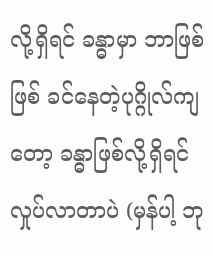လို့ရှိရင် ခန္ဓာမှာ ဘာဖြစ်ဖြစ် ခင်နေတဲ့ပုဂ္ဂိုလ်ကျတော့ ခန္ဓာဖြစ်လို့ရှိရင် လှုပ်လာတာပဲ (မှန်ပါ့ ဘု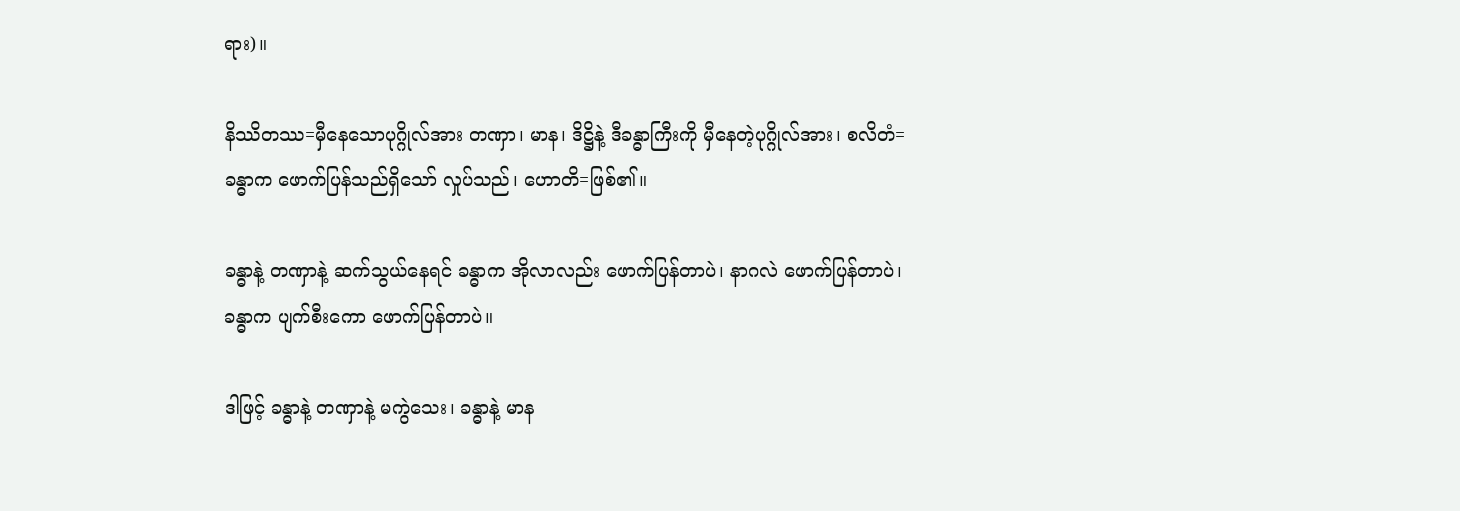ရား)။

နိဿိတဿ=မှီနေသောပုဂ္ဂိုလ်အား တဏှာ၊ မာန၊ ဒိဋ္ဌိနဲ့ ဒီခန္ဓာကြီးကို မှီနေတဲ့ပုဂ္ဂိုလ်အား၊ စလိတံ=ခန္ဓာက ဖောက်ပြန်သည်ရှိသော် လှုပ်သည်၊ ဟောတိ=ဖြစ်၏။

ခန္ဓာနဲ့ တဏှာနဲ့ ဆက်သွယ်နေရင် ခန္ဓာက အိုလာလည်း ဖောက်ပြန်တာပဲ၊ နာဂလဲ ဖောက်ပြန်တာပဲ၊ ခန္ဓာက ပျက်စီးကော ဖောက်ပြန်တာပဲ။

ဒါဖြင့် ခန္ဓာနဲ့ တဏှာနဲ့ မကွဲသေး၊ ခန္ဓာနဲ့ မာန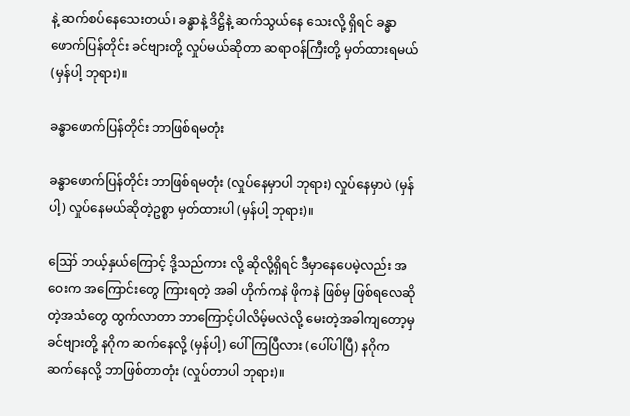နဲ့ ဆက်စပ်နေသေးတယ်၊ ခန္ဓာနဲ့ ဒိဋ္ဌိနဲ့ ဆက်သွယ်နေ သေးလို့ ရှိရင် ခန္ဓာဖောက်ပြန်တိုင်း ခင်ဗျားတို့ လှုပ်မယ်ဆိုတာ ဆရာဝန်ကြီးတို့ မှတ်ထားရမယ် (မှန်ပါ့ ဘုရား)။

ခန္ဓာဖောက်ပြန်တိုင်း ဘာဖြစ်ရမတုံး

ခန္ဓာဖောက်ပြန်တိုင်း ဘာဖြစ်ရမတုံး (လှုပ်နေမှာပါ ဘုရား) လှုပ်နေမှာပဲ (မှန်ပါ့) လှုပ်နေမယ်ဆိုတဲ့ဥစ္စာ မှတ်ထားပါ (မှန်ပါ့ ဘုရား)။

ဪ ဘယ့်နှယ်ကြောင့် ဒို့သည်ကား လို့ ဆိုလို့ရှိရင် ဒီမှာနေပေမဲ့လည်း အဝေးက အကြောင်းတွေ ကြားရတဲ့ အခါ ဟိုက်ကနဲ ဖိုကနဲ ဖြစ်မှ ဖြစ်ရလေဆိုတဲ့အသံတွေ ထွက်လာတာ ဘာကြောင့်ပါလိမ့်မလဲလို့ မေးတဲ့အခါကျတော့မှ ခင်ဗျားတို့ နဂိုက ဆက်နေလို့ (မှန်ပါ့) ပေါ်ကြပြီလား (ပေါ်ပါပြီ) နဂိုက ဆက်နေလို့ ဘာဖြစ်တာတုံး (လှုပ်တာပါ ဘုရား)။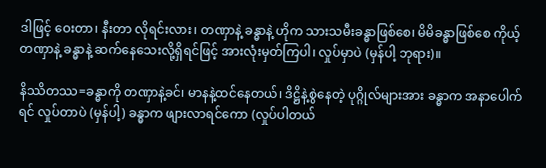ဒါဖြင့် ဝေးတာ၊ နီးတာ လိုရင်းလား၊ တဏှာနဲ့ ခန္ဓာနဲ့ ဟိုက သားသမီးခန္ဓာဖြစ်စေ၊ မိမိခန္ဓာဖြစ်စေ ကိုယ့်တဏှာနဲ့ ခန္ဓာနဲ့ ဆက်နေသေးလို့ရှိရင်ဖြင့် အားလုံးမှတ်ကြပါ၊ လှုပ်မှာပဲ (မှန်ပါ့ ဘုရား)။

နိဿိတဿ=ခန္ဓာကို တဏှာနဲ့ခင်၊ မာနနဲ့ထင်နေတယ်၊ ဒိဋ္ဌိနဲ့စွဲနေတဲ့ ပုဂ္ဂိုလ်များအား ခန္ဓာက အနာပေါက်ရင် လှုပ်တာပဲ (မှန်ပါ့) ခန္ဓာက ဖျားလာရင်ကော (လှုပ်ပါတယ်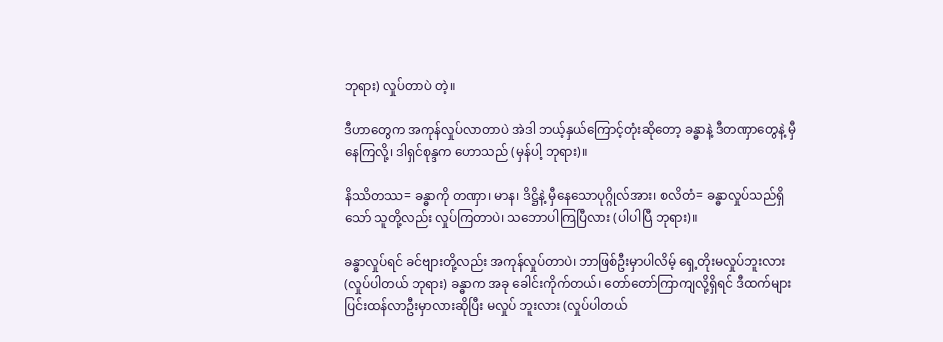ဘုရား) လှုပ်တာပဲ တဲ့။

ဒီဟာတွေက အကုန်လှုပ်လာတာပဲ အဲဒါ ဘယ့်နှယ်ကြောင့်တုံးဆိုတော့ ခန္ဓာနဲ့ ဒီတဏှာတွေနဲ့ မှီနေကြလို့၊ ဒါရှင်စုန္ဒက ဟောသည် (မှန်ပါ့ ဘုရား)။

နိဿိတဿ= ခန္ဓာကို တဏှာ၊ မာန၊ ဒိဋ္ဌိနဲ့ မှီနေသောပုဂ္ဂိုလ်အား၊ စလိတံ= ခန္ဓာလှုပ်သည်ရှိသော် သူတို့လည်း လှုပ်ကြတာပဲ၊ သဘောပါကြပြီလား (ပါပါပြီ ဘုရား)။

ခန္ဓာလှုပ်ရင် ခင်ဗျားတို့လည်း အကုန်လှုပ်တာပဲ၊ ဘာဖြစ်ဦးမှာပါလိမ့် ရှေ့တိုးမလှုပ်ဘူးလား (လှုပ်ပါတယ် ဘုရား) ခန္ဓာက အခု ခေါင်းကိုက်တယ်၊ တော်တော်ကြာကျလို့ရှိရင် ဒီထက်များ ပြင်းထန်လာဦးမှာလားဆိုပြီး မလှုပ် ဘူးလား (လှုပ်ပါတယ်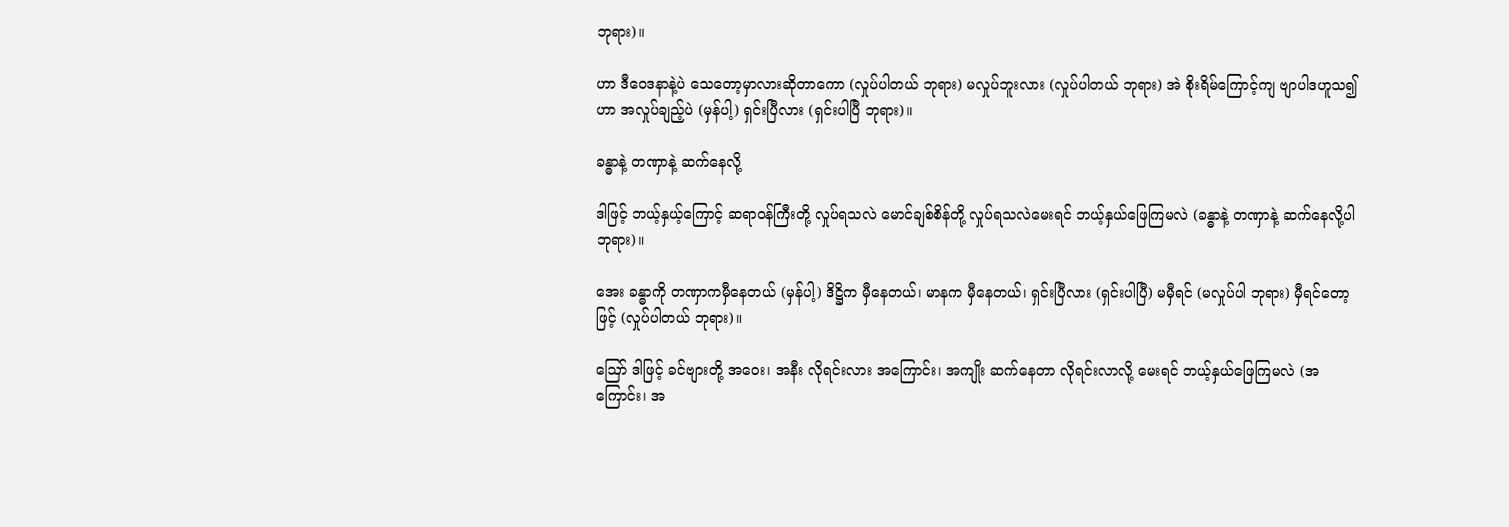ဘုရား)။

ဟာ ဒီဝေဒနာနဲ့ပဲ သေတော့မှာလားဆိုတာကော (လှုပ်ပါတယ် ဘုရား) မလှုပ်ဘူးလား (လှုပ်ပါတယ် ဘုရား) အဲ စိုးရိမ်ကြောင့်ကျ ဗျာပါဒဟူသ၍ဟာ အလှုပ်ချည့်ပဲ (မှန်ပါ့) ရှင်းပြီလား (ရှင်းပါပြီ ဘုရား)။

ခန္ဓာနဲ့ တဏှာနဲ့ ဆက်နေလို့

ဒါဖြင့် ဘယ့်နှယ့်ကြောင့် ဆရာဝန်ကြီးတို့ လှုပ်ရသလဲ မောင်ချစ်စိန်တို့ လှုပ်ရသလဲမေးရင် ဘယ့်နှယ်ဖြေကြမလဲ (ခန္ဓာနဲ့ တဏှာနဲ့ ဆက်နေလို့ပါ ဘုရား)။

အေး ခန္ဓာကို တဏှာကမှီနေတယ် (မှန်ပါ့) ဒိဋ္ဌိက မှီနေတယ်၊ မာနက မှီနေတယ်၊ ရှင်းပြီလား (ရှင်းပါပြီ) မမှီရင် (မလှုပ်ပါ ဘုရား) မှီရင်တော့ဖြင့် (လှုပ်ပါတယ် ဘုရား)။

ဪ ဒါဖြင့် ခင်ဗျားတို့ အဝေး၊ အနီး လိုရင်းလား အကြောင်း၊ အကျိုး ဆက်နေတာ လိုရင်းလာလို့ မေးရင် ဘယ့်နှယ်ဖြေကြမလဲ (အကြောင်း၊ အ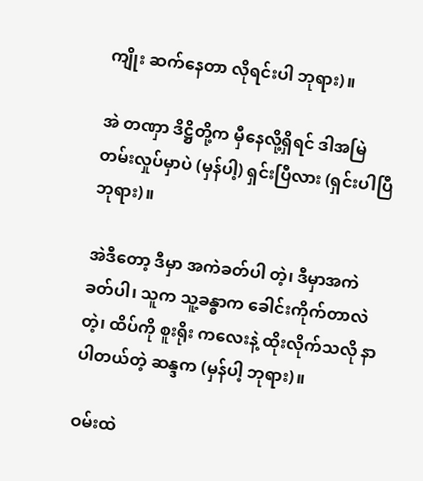ကျိုး ဆက်နေတာ လိုရင်းပါ ဘုရား)။

အဲ တဏှာ ဒိဋ္ဌိတို့က မှီနေလို့ရှိရင် ဒါအမြဲတမ်းလှုပ်မှာပဲ (မှန်ပါ့) ရှင်းပြီလား (ရှင်းပါပြီ ဘုရား)။

အဲဒီတော့ ဒီမှာ အကဲခတ်ပါ တဲ့၊ ဒီမှာအကဲခတ်ပါ၊ သူက သူ့ခန္ဓာက ခေါင်းကိုက်တာလဲ တဲ့၊ ထိပ်ကို စူးရိုး ကလေးနဲ့ ထိုးလိုက်သလို နာပါတယ်တဲ့ ဆန္ဒက (မှန်ပါ့ ဘုရား)။

ဝမ်းထဲ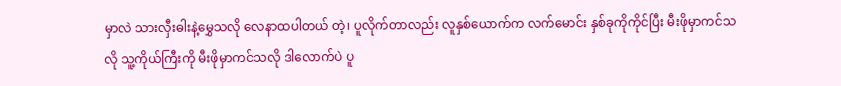မှာလဲ သားလှီးဓါးနဲ့မွှေသလို လေနာထပါတယ် တဲ့၊ ပူလိုက်တာလည်း လူနှစ်ယောက်က လက်မောင်း နှစ်ခုကိုကိုင်ပြီး မီးဖိုမှာကင်သလို သူ့ကိုယ်ကြီးကို မီးဖိုမှာကင်သလို ဒါလောက်ပဲ ပူ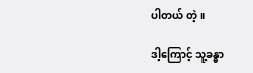ပါတယ် တဲ့။

ဒါ့ကြောင့် သူ့ခန္ဓာ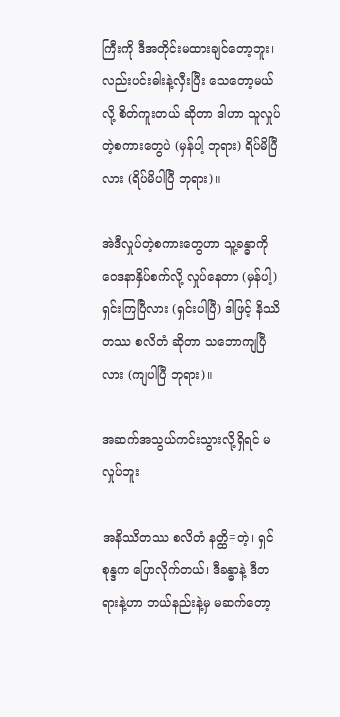ကြီးကို ဒီအတိုင်းမထားချင်တော့ဘူး၊ လည်းပင်းဓါးနဲ့လှီးပြီး သေတော့မယ်လို့ စိတ်ကူးတယ် ဆိုတာ ဒါဟာ သူလှုပ်တဲ့စကားတွေပဲ (မှန်ပါ့ ဘုရား) ရိပ်မိပြီလား (ရိပ်မိပါပြီ ဘုရား)။

အဲဒီလှုပ်တဲ့စကားတွေဟာ သူ့ခန္ဓာကို ဝေဒနာနှိပ်စက်လို့ လှုပ်နေတာ (မှန်ပါ့) ရှင်းကြပြီလား (ရှင်းပါပြီ) ဒါဖြင့် နိဿိတဿ စလိတံ ဆိုတာ သဘောကျပြီလား (ကျပါပြီ ဘုရား)။

အဆက်အသွယ်ကင်းသွားလို့ရှိရင် မလှုပ်ဘူး

အနိဿိတဿ စလိတံ နတ္ထိ=တဲ့၊ ရှင်စုန္ဒက ပြောလိုက်တယ်၊ ဒီခန္ဓာနဲ့ ဒီတရားနဲ့ဟာ ဘယ်နည်းနဲ့မှ မဆက်တော့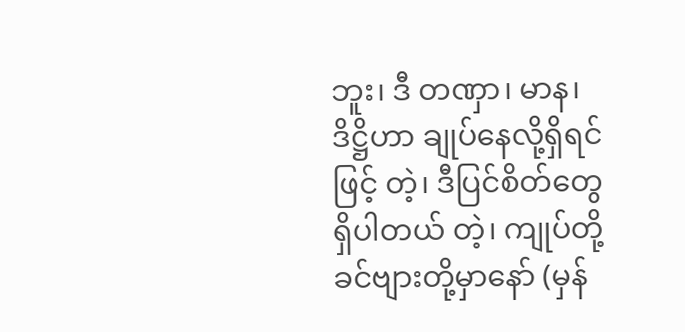ဘူး၊ ဒီ တဏှာ၊ မာန၊ ဒိဋ္ဌိဟာ ချုပ်နေလို့ရှိရင်ဖြင့် တဲ့၊ ဒီပြင်စိတ်တွေ ရှိပါတယ် တဲ့၊ ကျုပ်တို့ ခင်ဗျားတို့မှာနော် (မှန်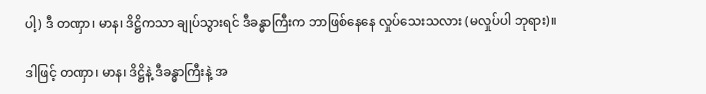ပါ့) ဒီ တဏှာ၊ မာန၊ ဒိဋ္ဌိကသာ ချုပ်သွားရင် ဒီခန္ဓာကြီးက ဘာဖြစ်နေနေ လှုပ်သေးသလား (မလှုပ်ပါ ဘုရား)။

ဒါဖြင့် တဏှာ၊ မာန၊ ဒိဋ္ဌိနဲ့ ဒီခန္ဓာကြီးနဲ့ အ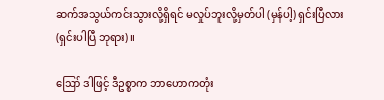ဆက်အသွယ်ကင်းသွားလို့ရှိရင် မလှုပ်ဘူးလို့မှတ်ပါ (မှန်ပါ့) ရှင်းပြီလား (ရှင်းပါပြီ ဘုရား)။

ဪ ဒါဖြင့် ဒီဥစ္စာက ဘာဟောကတုံး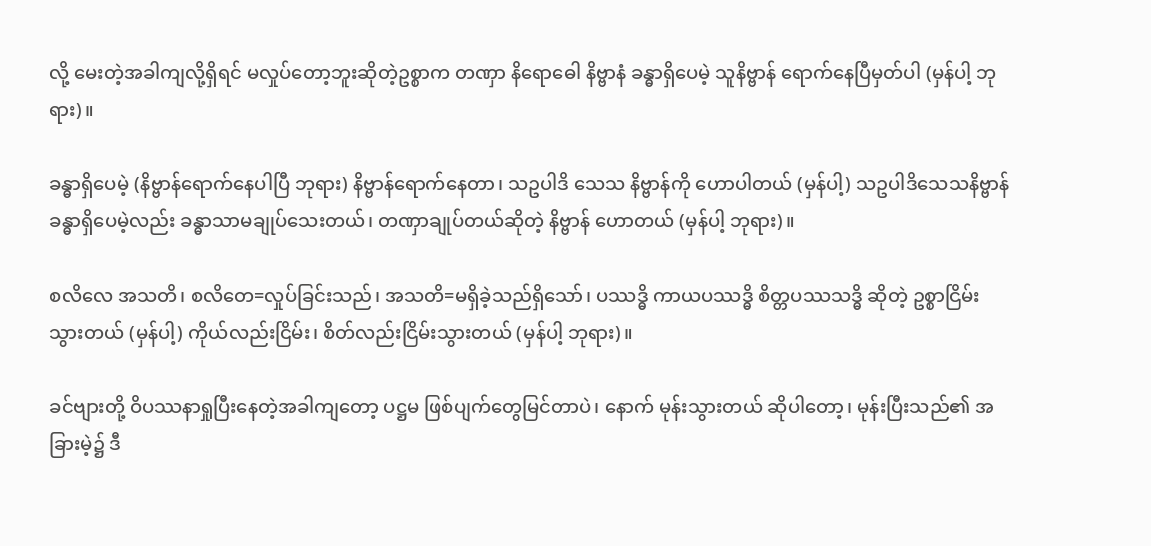လို့ မေးတဲ့အခါကျလို့ရှိရင် မလှုပ်တော့ဘူးဆိုတဲ့ဥစ္စာက တဏှာ နိရောဓေါ နိဗ္ဗာနံ ခန္ဓာရှိပေမဲ့ သူနိဗ္ဗာန် ရောက်နေပြီမှတ်ပါ (မှန်ပါ့ ဘုရား)။

ခန္ဓာရှိပေမဲ့ (နိဗ္ဗာန်ရောက်နေပါပြီ ဘုရား) နိဗ္ဗာန်ရောက်နေတာ၊ သဥပါဒိ သေသ နိဗ္ဗာန်ကို ဟောပါတယ် (မှန်ပါ့) သဥပါဒိသေသနိဗ္ဗာန် ခန္ဓာရှိပေမဲ့လည်း ခန္ဓာသာမချုပ်သေးတယ်၊ တဏှာချုပ်တယ်ဆိုတဲ့ နိဗ္ဗာန် ဟောတယ် (မှန်ပါ့ ဘုရား)။

စလိလေ အသတိ၊ စလိတေ=လှုပ်ခြင်းသည်၊ အသတိ=မရှိခဲ့သည်ရှိသော်၊ ပဿဒ္ဓိ ကာယပဿဒ္ဓိ စိတ္တပဿသဒ္ဓိ ဆိုတဲ့ ဥစ္စာငြိမ်းသွားတယ် (မှန်ပါ့) ကိုယ်လည်းငြိမ်း၊ စိတ်လည်းငြိမ်းသွားတယ် (မှန်ပါ့ ဘုရား)။

ခင်ဗျားတို့ ဝိပဿနာရှုပြီးနေတဲ့အခါကျတော့ ပဋ္ဌမ ဖြစ်ပျက်တွေမြင်တာပဲ၊ နောက် မုန်းသွားတယ် ဆိုပါတော့၊ မုန်းပြီးသည်၏ အခြားမဲ့၌ ဒီ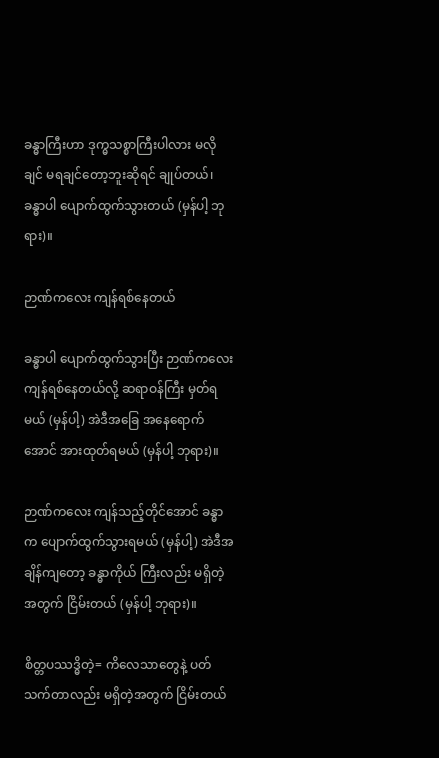ခန္ဓာကြီးဟာ ဒုက္ဓသစ္စာကြီးပါလား မလိုချင် မရချင်တော့ဘူးဆိုရင် ချုပ်တယ်၊ ခန္ဓာပါ ပျောက်ထွက်သွားတယ် (မှန်ပါ့ ဘုရား)။

ဉာဏ်ကလေး ကျန်ရစ်နေတယ်

ခန္ဓာပါ ပျောက်ထွက်သွားပြီး ဉာဏ်ကလေး ကျန်ရစ်နေတယ်လို့ ဆရာဝန်ကြီး မှတ်ရမယ် (မှန်ပါ့) အဲဒီအခြေ အနေရောက်အောင် အားထုတ်ရမယ် (မှန်ပါ့ ဘုရား)။

ဉာဏ်ကလေး ကျန်သည့်တိုင်အောင် ခန္ဓာက ပျောက်ထွက်သွားရမယ် (မှန်ပါ့) အဲဒီအချိန်ကျတော့ ခန္ဓာကိုယ် ကြီးလည်း မရှိတဲ့အတွက် ငြိမ်းတယ် (မှန်ပါ့ ဘုရား)။

စိတ္တပဿဒ္ဓိတဲ့= ကိလေသာတွေနဲ့ ပတ်သက်တာလည်း မရှိတဲ့အတွက် ငြိမ်းတယ်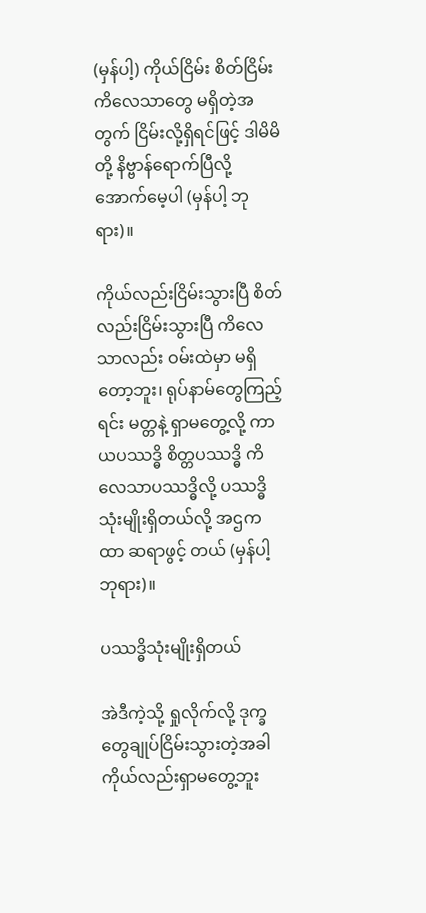(မှန်ပါ့) ကိုယ်ငြိမ်း စိတ်ငြိမ်း ကိလေသာတွေ မရှိတဲ့အတွက် ငြိမ်းလို့ရှိရင်ဖြင့် ဒါမိမိတို့ နိဗ္ဗာန်ရောက်ပြီလို့ အောက်မေ့ပါ (မှန်ပါ့ ဘုရား)။

ကိုယ်လည်းငြိမ်းသွားပြီ စိတ်လည်းငြိမ်းသွားပြီ ကိလေသာလည်း ဝမ်းထဲမှာ မရှိတော့ဘူး၊ ရုပ်နာမ်တွေကြည့်ရင်း မတ္တနဲ့ ရှာမတွေ့လို့ ကာယပဿဒ္ဓိ စိတ္တပဿဒ္ဓိ ကိလေသာပဿဒ္ဓိလို့ ပဿဒ္ဓိသုံးမျိုးရှိတယ်လို့ အဌကထာ ဆရာဖွင့် တယ် (မှန်ပါ့ ဘုရား)။

ပဿဒ္ဓိသုံးမျိုးရှိတယ်

အဲဒီကဲ့သို့ ရှုလိုက်လို့ ဒုက္ခတွေချုပ်ငြိမ်းသွားတဲ့အခါ ကိုယ်လည်းရှာမတွေ့ဘူး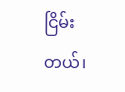ငြိမ်းတယ်၊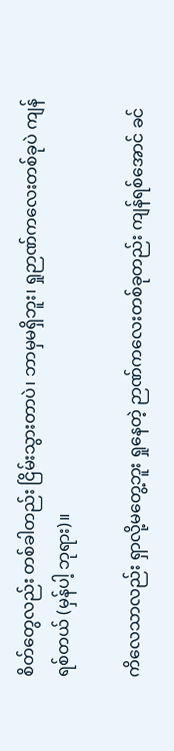စိတ်တွေလည်း တစ်ခါတည်း ငြိမ်းသွားတာပဲ၊ ဘာမှမရှိဘူး၊ ရှုဉာဏ်ကလေးတစ်ခုပဲ ကျန်ရစ်တယ် (မှန်ပါ့ ဘုရား)။

ကိလေသာလည်း ရှာလို့မတွေ့ဘူး ရှုနေတဲ့ ဉာဏ်ကလေးတစ်ခုတည်း ကျန်ရစ်အောင် ခင်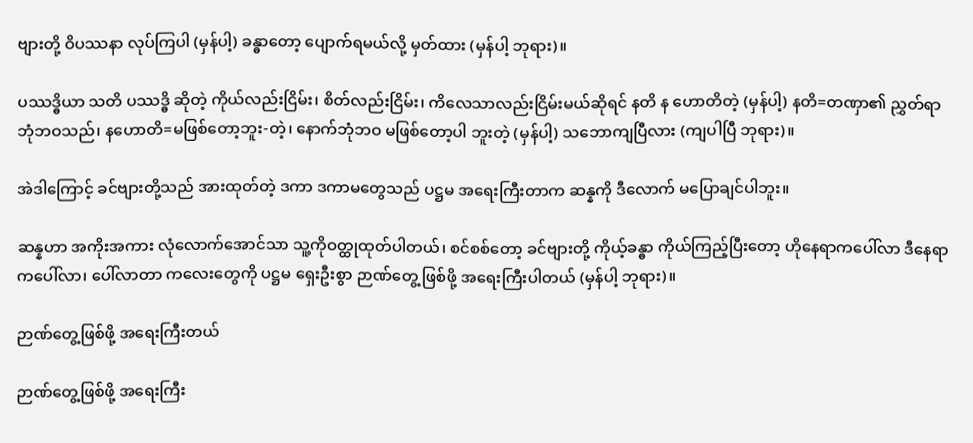ဗျားတို့ ဝိပဿနာ လုပ်ကြပါ (မှန်ပါ့) ခန္ဓာတော့ ပျောက်ရမယ်လို့ မှတ်ထား (မှန်ပါ့ ဘုရား)။

ပဿဒ္ဓိယာ သတိ ပဿဒ္ဓိ ဆိုတဲ့ ကိုယ်လည်းငြိမ်း၊ စိတ်လည်းငြိမ်း၊ ကိလေသာလည်းငြိမ်းမယ်ဆိုရင် နတိ န ဟောတိတဲ့ (မှန်ပါ့) နတိ=တဏှာ၏ ညွှတ်ရာ ဘုံဘဝသည်၊ နဟောတိ=မဖြစ်တော့ဘူး-တဲ့၊ နောက်ဘုံဘဝ မဖြစ်တော့ပါ ဘူးတဲ့ (မှန်ပါ့) သဘောကျပြီလား (ကျပါပြီ ဘုရား)။

အဲဒါကြောင့် ခင်ဗျားတို့သည် အားထုတ်တဲ့ ဒကာ ဒကာမတွေသည် ပဋ္ဌမ အရေးကြီးတာက ဆန္နကို ဒီလောက် မပြောချင်ပါဘူး။

ဆန္နဟာ အကိုးအကား လုံလောက်အောင်သာ သူ့ကိုဝတ္ထုထုတ်ပါတယ်၊ စင်စစ်တော့ ခင်ဗျားတို့ ကိုယ့်ခန္ဓာ ကိုယ်ကြည့်ပြီးတော့ ဟိုနေရာကပေါ်လာ ဒီနေရာကပေါ်လာ၊ ပေါ်လာတာ ကလေးတွေကို ပဋ္ဌမ ရှေးဦးစွာ ဉာဏ်တွေ့ ဖြစ်ဖို့ အရေးကြီးပါတယ် (မှန်ပါ့ ဘုရား)။

ဉာဏ်တွေ့ဖြစ်ဖို့ အရေးကြီးတယ်

ဉာဏ်တွေ့ဖြစ်ဖို့ အရေးကြီး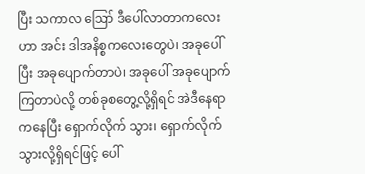ပြီး သကာလ ဪ ဒီပေါ်လာတာကလေးဟာ အင်း ဒါအနိစ္စကလေးတွေပဲ၊ အခုပေါ်ပြီး အခုပျောက်တာပဲ၊ အခုပေါ် အခုပျောက်ကြတာပဲလို့ တစ်ခုစတွေ့လို့ရှိရင် အဲဒီနေရာကနေပြီး ရှောက်လိုက် သွား၊ ရှောက်လိုက်သွားလို့ရှိရင်ဖြင့် ပေါ်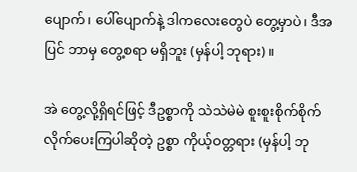ပျောက်၊ ပေါ်ပျောက်နဲ့ ဒါကလေးတွေပဲ တွေ့မှာပဲ၊ ဒီအပြင် ဘာမှ တွေ့စရာ မရှိဘူး (မှန်ပါ့ ဘုရား)။

အဲ တွေ့လို့ရှိရင်ဖြင့် ဒီဥစ္စာကို သဲသဲမဲမဲ စူးစူးစိုက်စိုက်လိုက်ပေးကြပါဆိုတဲ့ ဥစ္စာ ကိုယ့်ဝတ္တရား (မှန်ပါ့ ဘု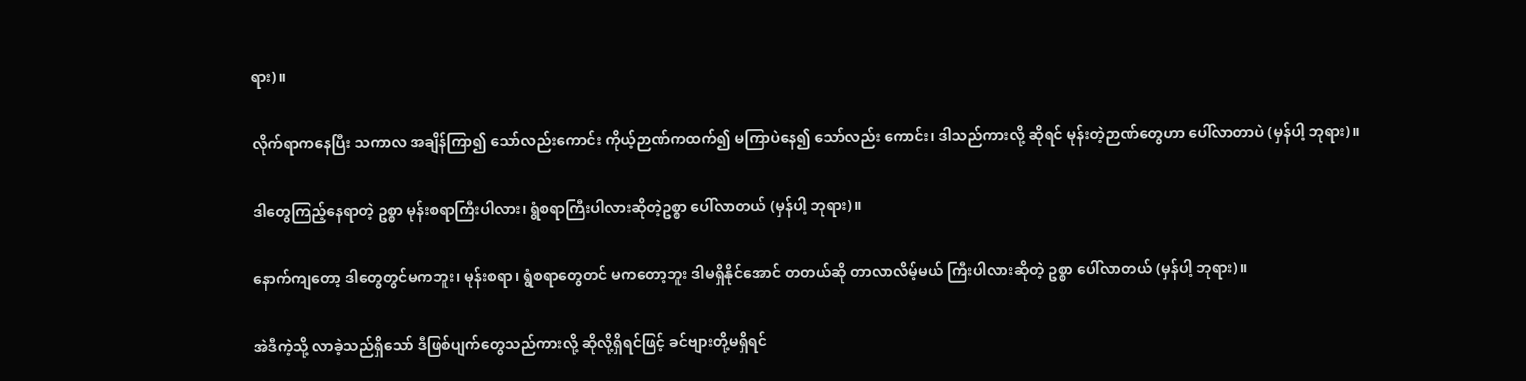ရား)။

လိုက်ရာကနေပြီး သကာလ အချိန်ကြာ၍ သော်လည်းကောင်း ကိုယ့်ဉာဏ်ကထက်၍ မကြာပဲနေ၍ သော်လည်း ကောင်း၊ ဒါသည်ကားလို့ ဆိုရင် မုန်းတဲ့ဉာဏ်တွေဟာ ပေါ်လာတာပဲ (မှန်ပါ့ ဘုရား)။

ဒါတွေကြည့်နေရာတဲ့ ဥစ္စာ မုန်းစရာကြီးပါလား၊ ရွံစရာကြီးပါလားဆိုတဲ့ဥစ္စာ ပေါ်လာတယ် (မှန်ပါ့ ဘုရား)။

နောက်ကျတော့ ဒါတွေတွင်မကဘူး၊ မုန်းစရာ၊ ရွံစရာတွေတင် မကတော့ဘူး ဒါမရှိနိုင်အောင် တတယ်ဆို တာလာလိမ့်မယ် ကြီးပါလားဆိုတဲ့ ဥစ္စာ ပေါ်လာတယ် (မှန်ပါ့ ဘုရား)။

အဲဒီကဲ့သို့ လာခဲ့သည်ရှိသော် ဒီဖြစ်ပျက်တွေသည်ကားလို့ ဆိုလို့ရှိရင်ဖြင့် ခင်ဗျားတို့မရှိရင်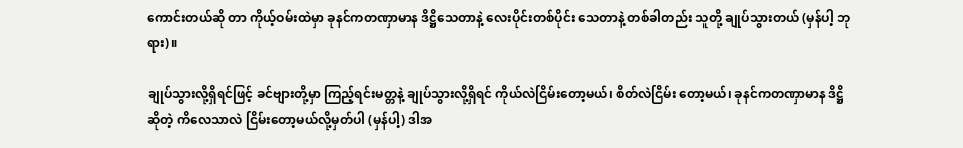ကောင်းတယ်ဆို တာ ကိုယ့်ဝမ်းထဲမှာ ခုနင်ကတဏှာမာန ဒိဋ္ဌိသေတာနဲ့ လေးပိုင်းတစ်ပိုင်း သေတာနဲ့ တစ်ခါတည်း သူတို့ ချုပ်သွားတယ် (မှန်ပါ့ ဘုရား)။

ချုပ်သွားလို့ရှိရင်ဖြင့် ခင်ဗျားတို့မှာ ကြည့်ရင်းမတ္တနဲ့ ချုပ်သွားလို့ရှိရင် ကိုယ်လဲငြိမ်းတော့မယ်၊ စိတ်လဲငြိမ်း တော့မယ်၊ ခုနင်ကတဏှာမာန ဒိဋ္ဌိဆိုတဲ့ ကိလေသာလဲ ငြိမ်းတော့မယ်လို့မှတ်ပါ (မှန်ပါ့) ဒါအ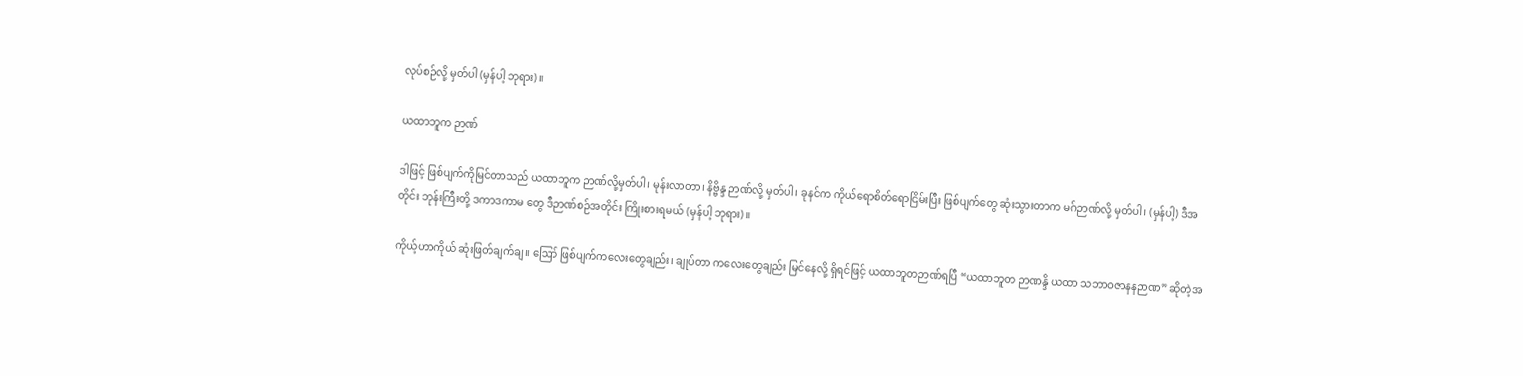လုပ်စဉ်လို့ မှတ်ပါ (မှန်ပါ့ ဘုရား)။

ယထာဘူက ဉာဏ်

ဒါဖြင့် ဖြစ်ပျက်ကိုမြင်တာသည် ယထာဘူက ဉာဏ်လို့မှတ်ပါ၊ မုန်းလာတာ၊ နိဗ္ဗိန္ဒ ဉာဏ်လို့ မှတ်ပါ၊ ခုနင်က ကိုယ်ရောစိတ်ရောငြိမ်းပြီး ဖြစ်ပျက်တွေ ဆုံးသွားတာက မဂ်ဉာဏ်လို့ မှတ်ပါ၊ (မှန်ပါ့) ဒီအတိုင်း ဘုန်းကြီးတို့ ဒကာဒကာမ တွေ ဒီဉာဏ်စဉ်အတိုင်း ကြိုးစားရမယ် (မှန်ပါ့ ဘုရား)။

ကိုယ့်ဟာကိုယ် ဆုံးဖြတ်ချက်ချ။ ဪ ဖြစ်ပျက်ကလေးတွေချည်း၊ ချုပ်တာ ကလေးတွေချည်း မြင်နေလို့ ရှိရင်ဖြင့် ယထာဘူတဉာဏ်ရပြီ “ယထာဘူတ ဉာဏန္ဒိ ယထာ သဘာဝဇာနနဉာဏ” ဆိုတဲ့အ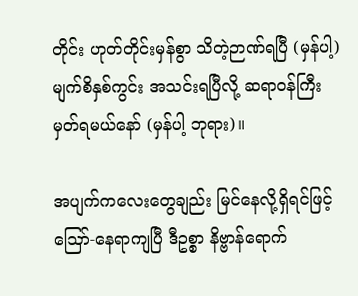တိုင်း ဟုတ်တိုင်းမှန်စွာ သိတဲ့ဉာဏ်ရပြီ (မှန်ပါ့) မျက်စိနှစ်ကွင်း အသင်းရပြီလို့ ဆရာဝန်ကြီးမှတ်ရမယ်နော် (မှန်ပါ့ ဘုရား)။

အပျက်ကလေးတွေချည်း မြင်နေလို့ရှိရင်ဖြင့် ဪ-နေရာကျပြီ ဒီဥစ္စာ နိဗ္ဗာန်ရောက်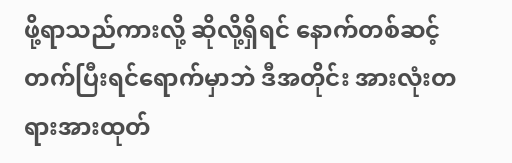ဖို့ရာသည်ကားလို့ ဆိုလို့ရှိရင် နောက်တစ်ဆင့်တက်ပြီးရင်ရောက်မှာဘဲ ဒီအတိုင်း အားလုံးတရားအားထုတ်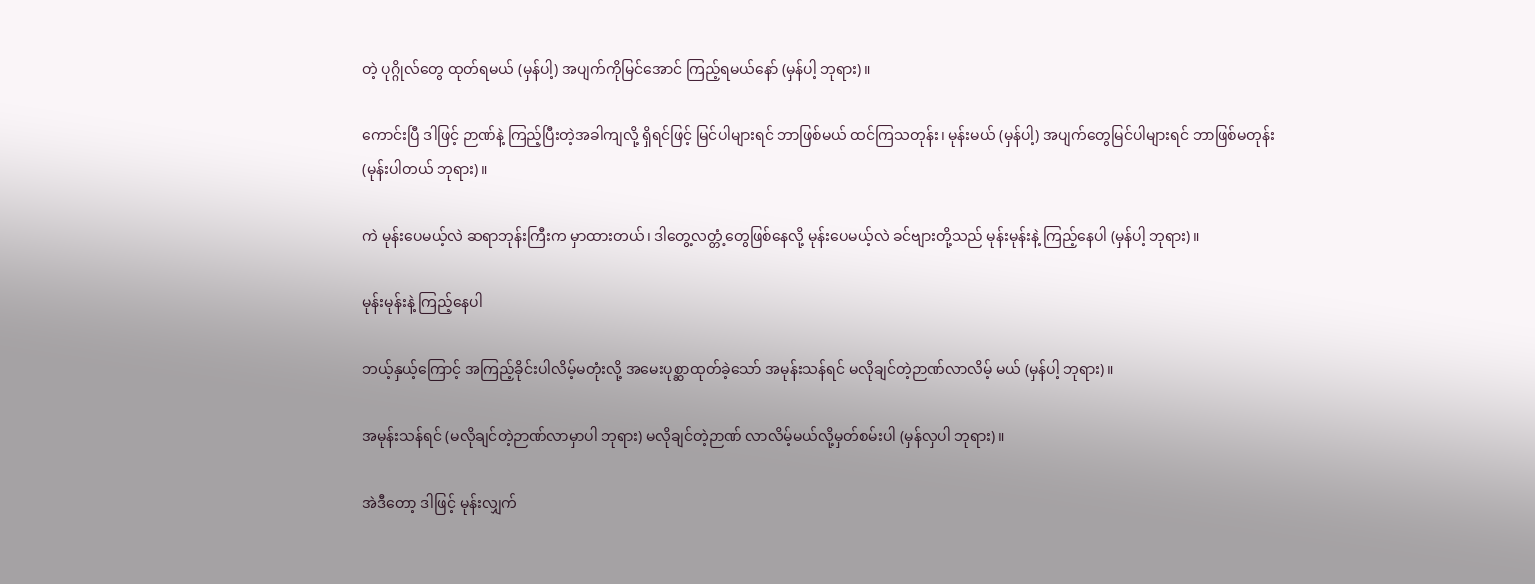တဲ့ ပုဂ္ဂိုလ်တွေ ထုတ်ရမယ် (မှန်ပါ့) အပျက်ကိုမြင်အောင် ကြည့်ရမယ်နော် (မှန်ပါ့ ဘုရား)။

ကောင်းပြီ ဒါဖြင့် ဉာဏ်နဲ့ ကြည့်ပြီးတဲ့အခါကျလို့ ရှိရင်ဖြင့် မြင်ပါများရင် ဘာဖြစ်မယ် ထင်ကြသတုန်း၊ မုန်းမယ် (မှန်ပါ့) အပျက်တွေမြင်ပါများရင် ဘာဖြစ်မတုန်း (မုန်းပါတယ် ဘုရား)။

ကဲ မုန်းပေမယ့်လဲ ဆရာဘုန်းကြီးက မှာထားတယ်၊ ဒါတွေ့လတ္တံ့တွေဖြစ်နေလို့ မုန်းပေမယ့်လဲ ခင်ဗျားတို့သည် မုန်းမုန်းနဲ့ ကြည့်နေပါ (မှန်ပါ့ ဘုရား)။

မုန်းမုန်းနဲ့ ကြည့်နေပါ

ဘယ့်နှယ့်ကြောင့် အကြည့်ခိုင်းပါလိမ့်မတုံးလို့ အမေးပုစ္ဆာထုတ်ခဲ့သော် အမုန်းသန်ရင် မလိုချင်တဲ့ဉာဏ်လာလိမ့် မယ် (မှန်ပါ့ ဘုရား)။

အမုန်းသန်ရင် (မလိုချင်တဲ့ဉာဏ်လာမှာပါ ဘုရား) မလိုချင်တဲ့ဉာဏ် လာလိမ့်မယ်လို့မှတ်စမ်းပါ (မှန်လှပါ ဘုရား)။

အဲဒီတော့ ဒါဖြင့် မုန်းလျှက်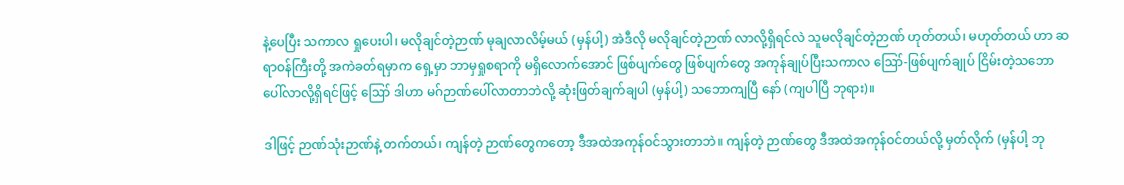နဲ့ပေပြီး သကာလ ရှုပေးပါ၊ မလိုချင်တဲ့ဉာဏ် မုချလာလိမ့်မယ် (မှန်ပါ့) အဲဒီလို မလိုချင်တဲ့ဉာဏ် လာလို့ရှိရင်လဲ သူမလိုချင်တဲ့ဉာဏ် ဟုတ်တယ်၊ မဟုတ်တယ် ဟာ ဆရာဝန်ကြီးတို့ အကဲခတ်ရမှာက ရှေ့မှာ ဘာမှရှုစရာကို မရှိလောက်အောင် ဖြစ်ပျက်တွေ ဖြစ်ပျက်တွေ အကုန်ချုပ်ပြီးသကာလ ဪ-ဖြစ်ပျက်ချုပ် ငြိမ်းတဲ့သဘော ပေါ်လာလို့ရှိရင်ဖြင့် ဪ ဒါဟာ မဂ်ဉာဏ်ပေါ်လာတာဘဲလို့ ဆုံးဖြတ်ချက်ချပါ (မှန်ပါ့) သဘောကျပြီ နော် (ကျပါပြီ ဘုရား)။

ဒါဖြင့် ဉာဏ်သုံးဉာဏ်နဲ့ တက်တယ်၊ ကျန်တဲ့ ဉာဏ်တွေကတော့ ဒီအထဲအကုန်ဝင်သွားတာဘဲ။ ကျန်တဲ့ ဉာဏ်တွေ ဒီအထဲအကုန်ဝင်တယ်လို့ မှတ်လိုက် (မှန်ပါ့ ဘု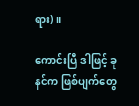ရား)။

ကောင်းပြီ ဒါဖြင့် ခုနင်က ဖြစ်ပျက်တွေ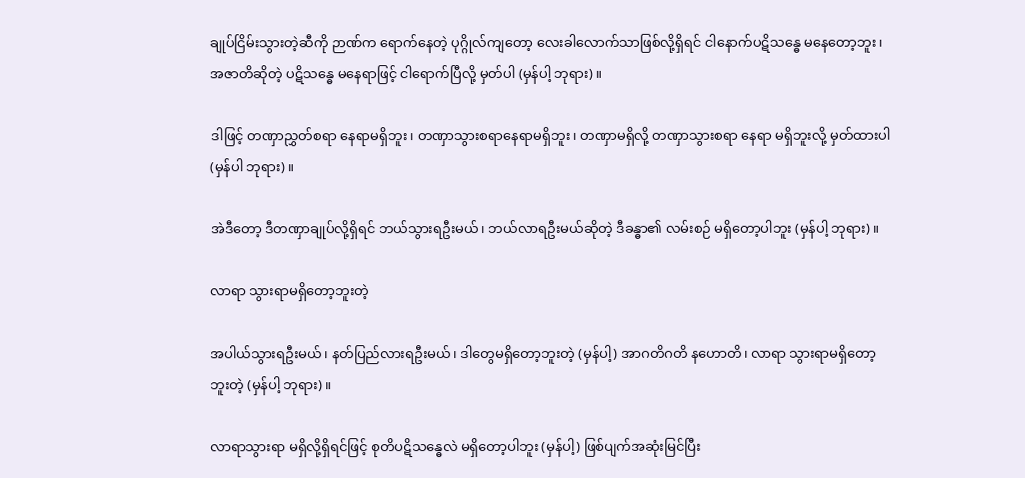ချုပ်ငြိမ်းသွားတဲ့ဆီကို ဉာဏ်က ရောက်နေတဲ့ ပုဂ္ဂိုလ်ကျတော့ လေးခါလောက်သာဖြစ်လို့ရှိရင် ငါနောက်ပဋိသန္ဓေ မနေတော့ဘူး၊ အဇာတိဆိုတဲ့ ပဋိသန္ဓေ မနေရာဖြင့် ငါရောက်ပြီလို့ မှတ်ပါ (မှန်ပါ့ ဘုရား)။

ဒါဖြင့် တဏှာညွှတ်စရာ နေရာမရှိဘူး၊ တဏှာသွားစရာနေရာမရှိဘူး၊ တဏှာမရှိလို့ တဏှာသွားစရာ နေရာ မရှိဘူးလို့ မှတ်ထားပါ (မှန်ပါ ဘုရား)။

အဲဒီတော့ ဒီတဏှာချုပ်လို့ရှိရင် ဘယ်သွားရဦးမယ်၊ ဘယ်လာရဦးမယ်ဆိုတဲ့ ဒီခန္ဓာ၏ လမ်းစဉ် မရှိတော့ပါဘူး (မှန်ပါ့ ဘုရား)။

လာရာ သွားရာမရှိတော့ဘူးတဲ့

အပါယ်သွားရဦးမယ်၊ နတ်ပြည်လားရဦးမယ်၊ ဒါတွေမရှိတော့ဘူးတဲ့ (မှန်ပါ့) အာဂတိဂတိ နဟောတိ၊ လာရာ သွားရာမရှိတော့ဘူးတဲ့ (မှန်ပါ့ ဘုရား)။

လာရာသွားရာ မရှိလို့ရှိရင်ဖြင့် စုတိပဋိသန္ဓေလဲ မရှိတော့ပါဘူး (မှန်ပါ့) ဖြစ်ပျက်အဆုံးမြင်ပြီး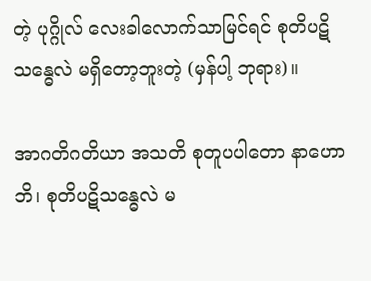တဲ့ ပုဂ္ဂိုလ် လေးခါလောက်သာမြင်ရင် စုတိပဋိသန္ဓေလဲ မရှိတော့ဘူးတဲ့ (မှန်ပါ့ ဘုရား)။

အာဂတိဂတိယာ အသတိ စုတူပပါတော နာဟောဘိ၊ စုတိပဋိသန္ဓေလဲ မ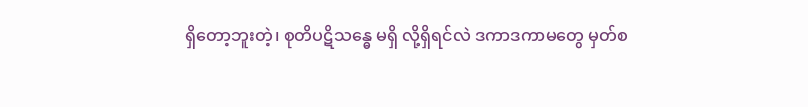ရှိတော့ဘူးတဲ့၊ စုတိပဋိသန္ဓေ မရှိ လို့ရှိရင်လဲ ဒကာဒကာမတွေ မှတ်စ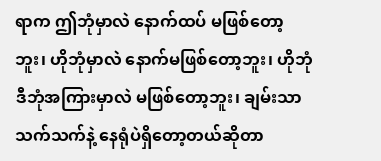ရာက ဤဘုံမှာလဲ နောက်ထပ် မဖြစ်တော့ဘူး၊ ဟိုဘုံမှာလဲ နောက်မဖြစ်တော့ဘူး၊ ဟိုဘုံဒီဘုံအကြားမှာလဲ မဖြစ်တော့ဘူး၊ ချမ်းသာသက်သက်နဲ့ နေရုံပဲရှိတော့တယ်ဆိုတာ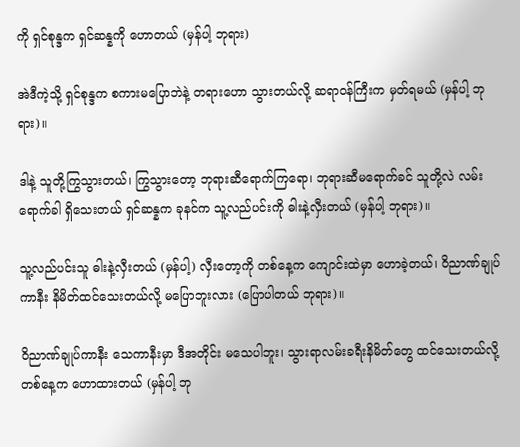ကို ရှင်စုန္ဒက ရှင်ဆန္နကို ဟောတယ် (မှန်ပါ့ ဘုရား)

အဲဒီကဲ့သို့ ရှင်စုန္ဒက စကားမပြောဘဲနဲ့ တရားဟော သွားတယ်လို့ ဆရာဝန်ကြီးက မှတ်ရမယ် (မှန်ပါ့ ဘုရား)။

ဒါနဲ့ သူတို့ကြွသွားတယ်၊ ကြွသွားတော့ ဘုရားဆီရောက်ကြရော၊ ဘုရားဆီမရောက်ခင် သူတို့လဲ လမ်းရောက်ခါ ရှိသေးတယ် ရှင်ဆန္နက ခုနင်က သူ့လည်ပင်းကို ဓါးနဲ့လှီးတယ် (မှန်ပါ့ ဘုရား)။

သူ့လည်ပင်းသူ ဓါးနဲ့လှီးတယ် (မှန်ပါ့) လှီးတော့ကို တစ်နေ့က ကျောင်းထဲမှာ ဟောခဲ့တယ်၊ ဝိညာဏ်ချုပ်ကာနီး နိမိတ်ထင်သေးတယ်လို့ မပြောဘူးလား (ပြောပါတယ် ဘုရား)။

ဝိညာဏ်ချုပ်ကာနီး သေကာနီးမှာ ဒီအတိုင်း မသေပါဘူး၊ သွားရာလမ်းခရီးနိမိတ်တွေ ထင်သေးတယ်လို့ တစ်နေ့က ဟောထားတယ် (မှန်ပါ့ ဘု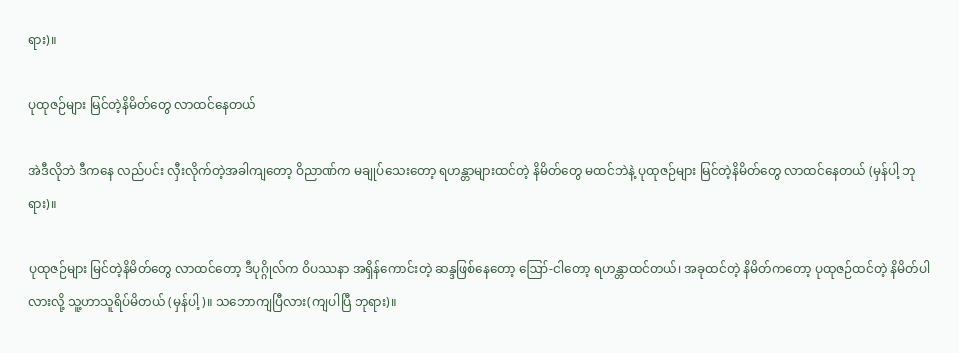ရား)။

ပုထုဇဉ်များ မြင်တဲ့နိမိတ်တွေ လာထင်နေတယ်

အဲဒီလိုဘဲ ဒီကနေ လည်ပင်း လှီးလိုက်တဲ့အခါကျတော့ ဝိညာဏ်က မချုပ်သေးတော့ ရဟန္တာများထင်တဲ့ နိမိတ်တွေ မထင်ဘဲနဲ့ ပုထုဇဉ်များ မြင်တဲ့နိမိတ်တွေ လာထင်နေတယ် (မှန်ပါ့ ဘုရား)။

ပုထုဇဉ်များ မြင်တဲ့နိမိတ်တွေ လာထင်တော့ ဒီပုဂ္ဂိုလ်က ဝိပဿနာ အရှိန်ကောင်းတဲ့ ဆန္ဒဖြစ်နေတော့ ဪ-ငါတော့ ရဟန္တာထင်တယ်၊ အခုထင်တဲ့ နိမိတ်ကတော့ ပုထုဇဉ်ထင်တဲ့ နိမိတ်ပါလားလို့ သူ့ဟာသူရိပ်မိတယ် (မှန်ပါ့)။ သဘောကျပြီလား(ကျပါပြီ ဘုရား)။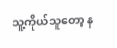သူ့ကိုယ်သူတော့ န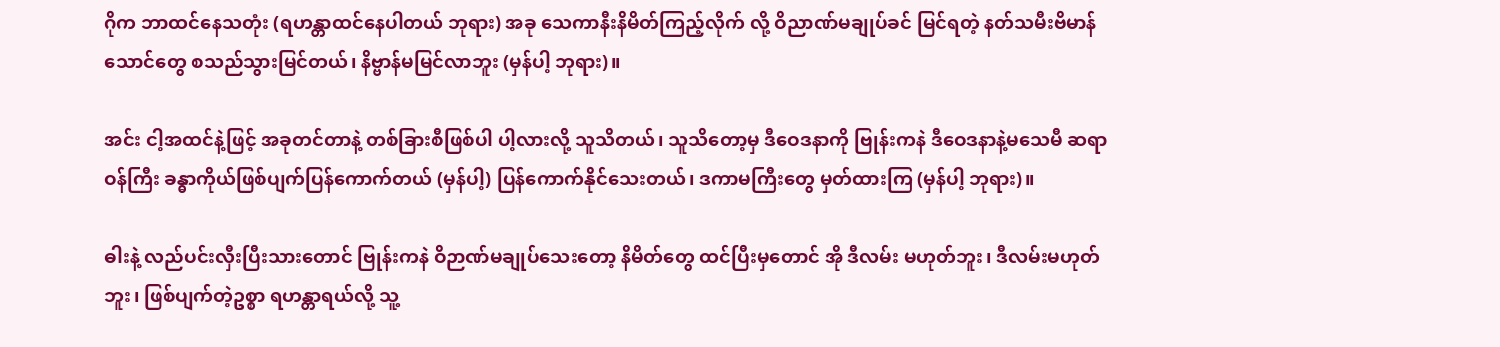ဂိုက ဘာထင်နေသတုံး (ရဟန္တာထင်နေပါတယ် ဘုရား) အခု သေကာနီးနိမိတ်ကြည့်လိုက် လို့ ဝိညာဏ်မချုပ်ခင် မြင်ရတဲ့ နတ်သမီးဗိမာန်သောင်တွေ စသည်သွားမြင်တယ်၊ နိဗ္ဗာန်မမြင်လာဘူး (မှန်ပါ့ ဘုရား)။

အင်း ငါ့အထင်နဲ့ဖြင့် အခုတင်တာနဲ့ တစ်ခြားစီဖြစ်ပါ ပါ့လားလို့ သူသိတယ်၊ သူသိတော့မှ ဒီဝေဒနာကို ဗြုန်းကနဲ ဒီဝေဒနာနဲ့မသေမီ ဆရာဝန်ကြီး ခန္ဓာကိုယ်ဖြစ်ပျက်ပြန်ကောက်တယ် (မှန်ပါ့) ပြန်ကောက်နိုင်သေးတယ်၊ ဒကာမကြီးတွေ မှတ်ထားကြ (မှန်ပါ့ ဘုရား)။

ဓါးနဲ့ လည်ပင်းလှီးပြီးသားတောင် ဗြုန်းကနဲ ဝိဉာဏ်မချုပ်သေးတော့ နိမိတ်တွေ ထင်ပြီးမှတောင် အို ဒီလမ်း မဟုတ်ဘူး၊ ဒီလမ်းမဟုတ်ဘူး၊ ဖြစ်ပျက်တဲ့ဥစ္စာ ရဟန္တာရယ်လို့ သူ့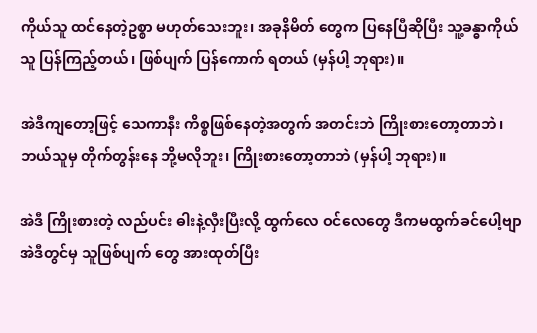ကိုယ်သူ ထင်နေတဲ့ဥစ္စာ မဟုတ်သေးဘူး၊ အခုနိမိတ် တွေက ပြနေပြီဆိုပြီး သူ့ခန္ဓာကိုယ်သူ ပြန်ကြည့်တယ်၊ ဖြစ်ပျက် ပြန်ကောက် ရတယ် (မှန်ပါ့ ဘုရား)။

အဲဒီကျတော့ဖြင့် သေကာနီး ကိစ္စဖြစ်နေတဲ့အတွက် အတင်းဘဲ ကြိုးစားတော့တာဘဲ၊ ဘယ်သူမှ တိုက်တွန်းနေ ဘို့မလိုဘူး၊ ကြိုးစားတော့တာဘဲ (မှန်ပါ့ ဘုရား)။

အဲဒီ ကြိုးစားတဲ့ လည်ပင်း ဓါးနဲ့လှီးပြီးလို့ ထွက်လေ ဝင်လေတွေ ဒီကမထွက်ခင်ပေါ့ဗျာ အဲဒီတွင်မှ သူဖြစ်ပျက် တွေ အားထုတ်ပြီး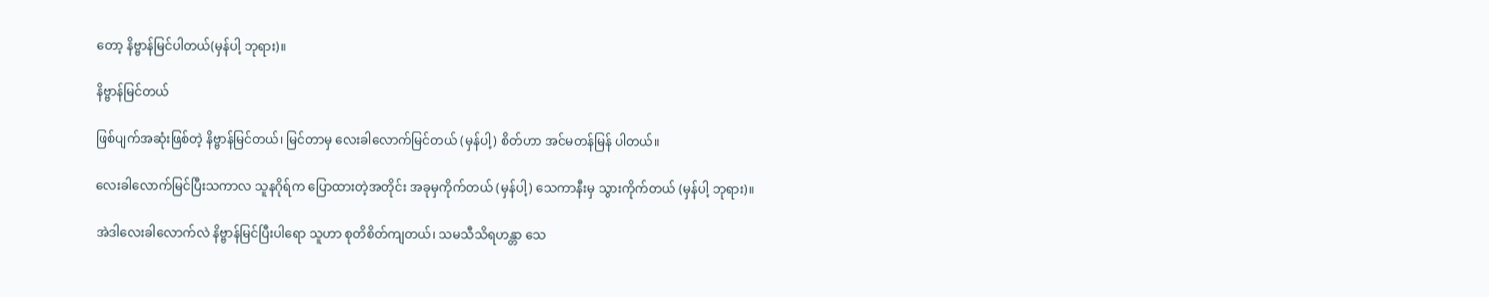တော့ နိဗ္ဗာန်မြင်ပါတယ်(မှန်ပါ့ ဘုရား)။

နိဗ္ဗာန်မြင်တယ်

ဖြစ်ပျက်အဆုံးဖြစ်တဲ့ နိဗ္ဗာန်မြင်တယ်၊ မြင်တာမှ လေးခါလောက်မြင်တယ် (မှန်ပါ့) စိတ်ဟာ အင်မတန်မြန် ပါတယ်။

လေးခါလောက်မြင်ပြီးသကာလ သူနဂိုရ်က ပြောထားတဲ့အတိုင်း အခုမှကိုက်တယ် (မှန်ပါ့) သေကာနီးမှ သွားကိုက်တယ် (မှန်ပါ့ ဘုရား)။

အဲဒါလေးခါလောက်လဲ နိဗ္ဗာန်မြင်ပြီးပါရော သူဟာ စုတိစိတ်ကျတယ်၊ သမသီသိရဟန္တာ သေ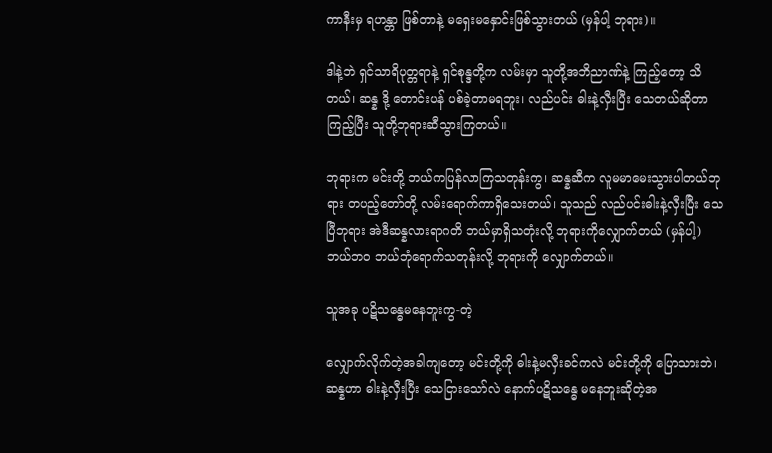ကာနီးမှ ရဟန္တာ ဖြစ်တာနဲ့ မရှေးမနှောင်းဖြစ်သွားတယ် (မှန်ပါ့ ဘုရား)။

ဒါနဲ့ဘဲ ရှင်သာရိပုတ္တရာနဲ့ ရှင်စုန္ဒတို့က လမ်းမှာ သူတို့အဘိညာဏ်နဲ့ ကြည့်တော့ သိတယ်၊ ဆန္န ဒို့ တောင်းပန် ပစ်ခဲ့တာမရဘူး၊ လည်ပင်း ဓါးနဲ့လှီးပြီး သေတယ်ဆိုတာကြည့်ပြီး သူတို့ဘုရားဆီသွားကြတယ်။

ဘုရားက မင်းတို့ ဘယ်ကပြန်လာကြသတုန်းကွ၊ ဆန္နဆီက လူမမာမေးသွားပါတယ်ဘုရား တပည့်တော်တို့ လမ်းရောက်ကာရှိသေးတယ်၊ သူသည် လည်ပင်းဓါးနဲ့လှီးပြီး သေပြီဘုရား အဲဒီဆန္နလားရာဂတိ ဘယ်မှာရှိသတုံးလို့ ဘုရားကိုလျှောက်တယ် (မှန်ပါ့) ဘယ်ဘဝ ဘယ်ဘုံရောက်သတုန်းလို့ ဘုရားကို လျှောက်တယ်။

သူအခု ပဋိသန္ဓေမနေဘူးကွ-တဲ့

လျှောက်လိုက်တဲ့အခါကျတော့ မင်းတို့ကို ဓါးနဲ့မလှီးခင်ကလဲ မင်းတို့ကို ပြောသားဘဲ၊ ဆန္နဟာ ဓါးနဲ့လှီးပြီး သေငြားသော်လဲ နောက်ပဋိသန္ဓေ မနေဘူးဆိုတဲ့အ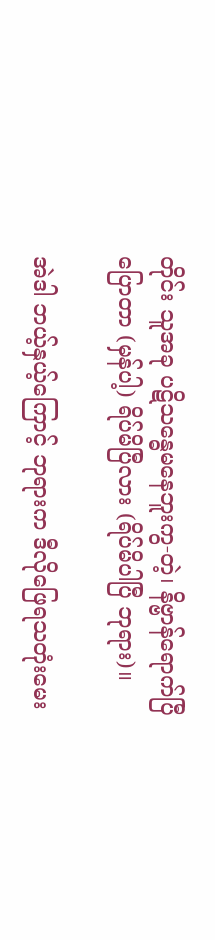တိုင်း သူအခု ပဋိသန္ဓေမနေဘူးကွ-တဲ့၊ နိဗ္ဗာန်ရောက်ပြီပြောတာ (မှန်ပါ့) ရိပ်မိပြီလား (ရိပ်မိပါပြီ ဘုရား)။

အဲဒါ ဘယ့်နှယ့်ကြောင့် ဘုရားက ဒီလိုဖြေရသတုံးမေး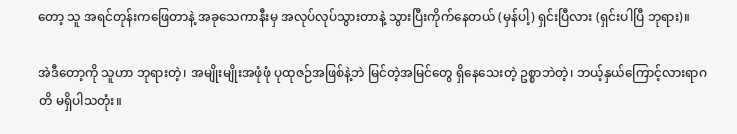တော့ သူ အရင်တုန်းကဖြေတာနဲ့ အခုသေကာနီးမှ အလုပ်လုပ်သွားတာနဲ့ သွားပြီးကိုက်နေတယ် (မှန်ပါ့) ရှင်းပြီလား (ရှင်းပါပြီ ဘုရား)။

အဲဒီတော့ကို သူဟာ ဘုရားတဲ့၊ အမျိုးမျိုးအဖုံဖုံ ပုထုဇဉ်အဖြစ်နဲ့ဘဲ မြင်တဲ့အမြင်တွေ ရှိနေသေးတဲ့ ဥစ္စာဘဲတဲ့၊ ဘယ့်နှယ်ကြောင့်လားရာဂတိ မရှိပါသတုံး။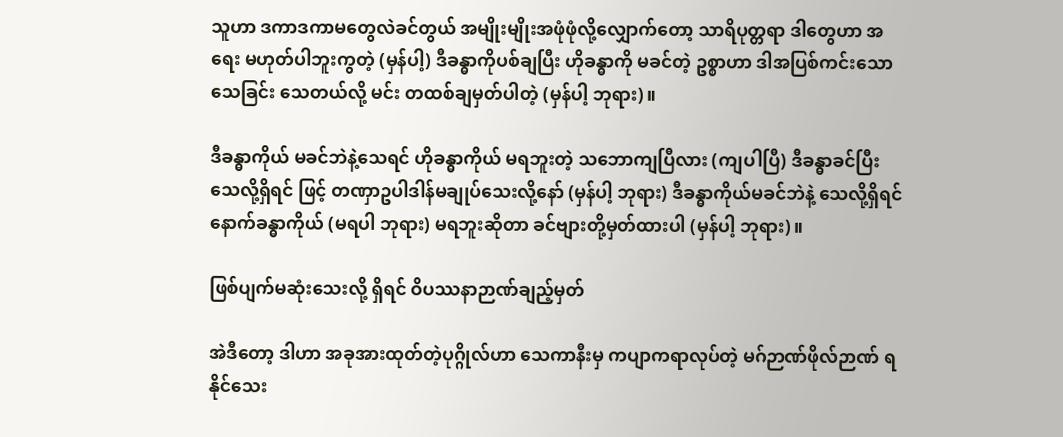သူဟာ ဒကာဒကာမတွေလဲခင်တွယ် အမျိုးမျိုးအဖုံဖုံလို့လျှောက်တော့ သာရိပုတ္တရာ ဒါတွေဟာ အရေး မဟုတ်ပါဘူးကွတဲ့ (မှန်ပါ့) ဒီခန္ဓာကိုပစ်ချပြီး ဟိုခန္ဓာကို မခင်တဲ့ ဥစ္စာဟာ ဒါအပြစ်ကင်းသော သေခြင်း သေတယ်လို့ မင်း တထစ်ချမှတ်ပါတဲ့ (မှန်ပါ့ ဘုရား)။

ဒီခန္ဓာကိုယ် မခင်ဘဲနဲ့သေရင် ဟိုခန္ဓာကိုယ် မရဘူးတဲ့ သဘောကျပြီလား (ကျပါပြီ) ဒီခန္ဓာခင်ပြီး သေလို့ရှိရင် ဖြင့် တဏှာဥပါဒါန်မချုပ်သေးလို့နော် (မှန်ပါ့ ဘုရား) ဒီခန္ဓာကိုယ်မခင်ဘဲနဲ့ သေလို့ရှိရင် နောက်ခန္ဓာကိုယ် (မရပါ ဘုရား) မရဘူးဆိုတာ ခင်ဗျားတို့မှတ်ထားပါ (မှန်ပါ့ ဘုရား)။

ဖြစ်ပျက်မဆုံးသေးလို့ ရှိရင် ဝိပဿနာဉာဏ်ချည့်မှတ်

အဲဒီတော့ ဒါဟာ အခုအားထုတ်တဲ့ပုဂ္ဂိုလ်ဟာ သေကာနီးမှ ကပျာကရာလုပ်တဲ့ မဂ်ဉာဏ်ဖိုလ်ဉာဏ် ရနိုင်သေး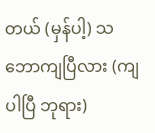တယ် (မှန်ပါ့) သဘောကျပြီလား (ကျပါပြီ ဘုရား)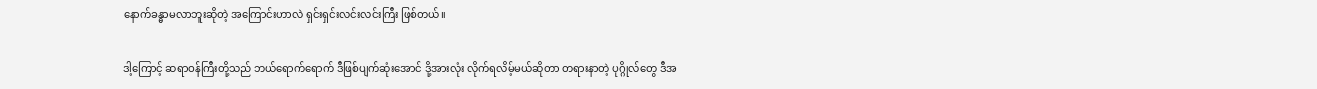နောက်ခန္ဓာမလာဘူးဆိုတဲ့ အကြောင်းဟာလဲ ရှင်းရှင်းလင်းလင်းကြီး ဖြစ်တယ်။

ဒါ့ကြောင့် ဆရာဝန်ကြီးတို့သည် ဘယ်ရောက်ရောက် ဒီဖြစ်ပျက်ဆုံးအောင် ဒို့အားလုံး လိုက်ရလိမ့်မယ်ဆိုတာ တရားနာတဲ့ ပုဂ္ဂိုလ်တွေ ဒီအ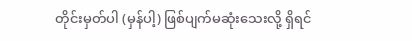တိုင်းမှတ်ပါ (မှန်ပါ့) ဖြစ်ပျက်မဆုံးသေးလို့ ရှိရင်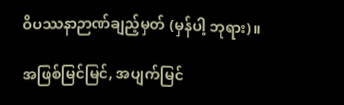ဝိပဿနာဉာဏ်ချည့်မှတ် (မှန်ပါ့ ဘုရား)။

အဖြစ်မြင်မြင်, အပျက်မြင်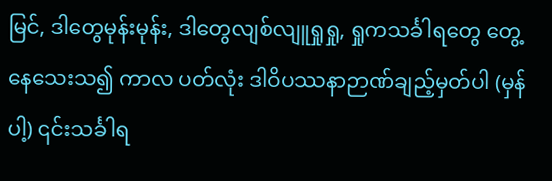မြင်, ဒါတွေမုန်းမုန်း, ဒါတွေလျစ်လျူရှုရှု, ရှုကသင်္ခါရတွေ တွေ့နေသေးသ၍ ကာလ ပတ်လုံး ဒါဝိပဿနာဉာဏ်ချည့်မှတ်ပါ (မှန်ပါ့) ၎င်းသင်္ခါရ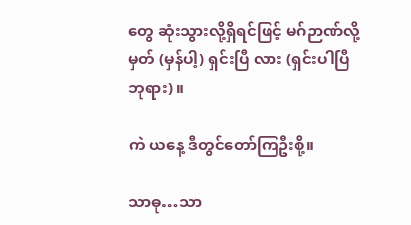တွေ ဆုံးသွားလို့ရှိရင်ဖြင့် မဂ်ဉာဏ်လို့မှတ် (မှန်ပါ့) ရှင်းပြီ လား (ရှင်းပါပြီ ဘုရား)။

ကဲ ယနေ့ ဒီတွင်တော်ကြဦးစို့။

သာဓု…သာ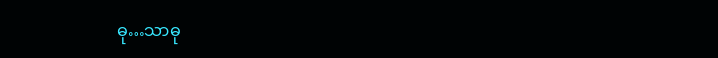ဓု…သာဓု